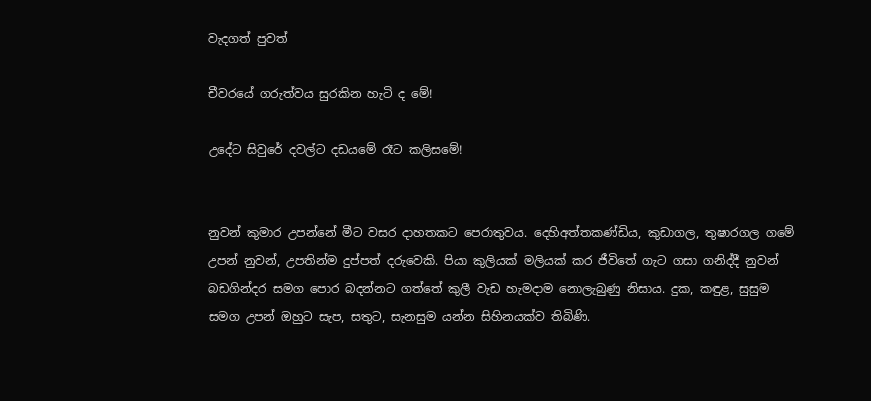වැදගත් පුවත්

චීවරයේ ගරුත්වය සුරකින හැටි ද මේ!

උදේට සිවුරේ දවල්ට දඩයමේ රෑට කලිසමේ!


නුවන් කුමාර උපන්නේ මීට වසර දාහතකට පෙරාතුවය. දෙහිඅත්තකණ්‌ඩිය, කුඩාගල, තුෂාරගල ගමේ උපන් නුවන්, උපතින්ම දුප්පත් දරුවෙකි. පියා කුලියක්‌ මලියක්‌ කර ජීවිතේ ගැට ගසා ගනිද්දී නුවන් බඩගින්දර සමග පොර බදන්නට ගත්තේ කුලී වැඩ හැමදාම නොලැබුණු නිසාය. දුක, කඳුළ, සුසුම සමග උපන් ඔහුට සැප, සතුට, සැනසුම යන්න සිහිනයක්‌ව තිබිණි.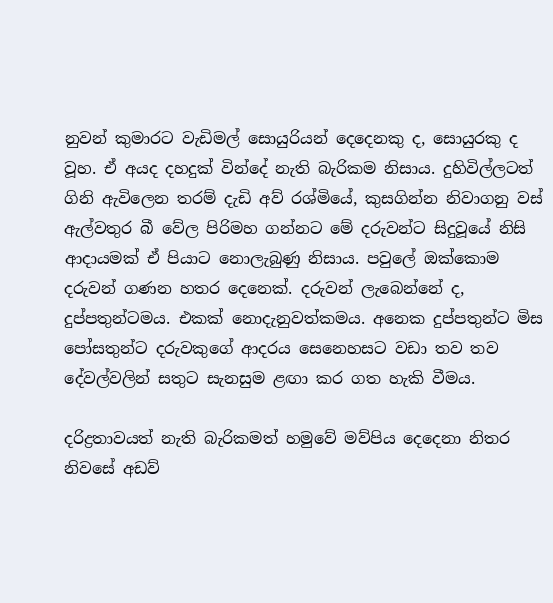නුවන් කුමාරට වැඩිමල් සොයුරියන් දෙදෙනකු ද, සොයුරකු ද වූහ. ඒ අයද දහදුක්‌ වින්දේ නැති බැරිකම නිසාය. දුහිවිල්ලටත් ගිනි ඇවිලෙන තරම් දැඩි අව් රශ්මියේ, කුසගින්න නිවාගනු වස්‌ ඇල්වතුර බී වේල පිරිමහ ගන්නට මේ දරුවන්ට සිදුවූයේ නිසි ආදායමක්‌ ඒ පියාට නොලැබුණු නිසාය. පවුලේ ඔක්‌කොම දරුවන් ගණන හතර දෙනෙක්‌. දරුවන් ලැබෙන්නේ ද, දුප්පතුන්ටමය. එකක්‌ නොදැනුවත්කමය. අනෙක දුප්පතුන්ට මිස පෝසතුන්ට දරුවකුගේ ආදරය සෙනෙහසට වඩා තව තව දේවල්වලින් සතුට සැනසුම ළඟා කර ගත හැකි වීමය.

දරිද්‍රතාවයත් නැති බැරිකමත් හමුවේ මව්පිය දෙදෙනා නිතර නිවසේ අඩව්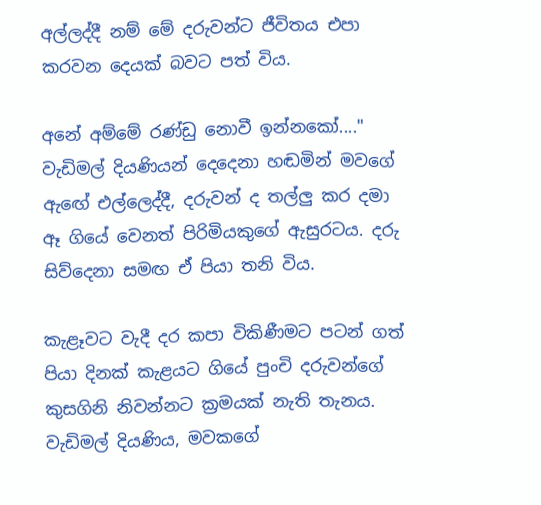අල්ලද්දී නම් මේ දරුවන්ට ජීවිතය එපා කරවන දෙයක්‌ බවට පත් විය.

අනේ අම්මේ රණ්‌ඩු නොවී ඉන්නකෝ...." වැඩිමල් දියණියන් දෙදෙනා හඬමින් මවගේ ඇඟේ එල්ලෙද්දී, දරුවන් ද තල්ලු කර දමා ඈ ගියේ වෙනත් පිරිමියකුගේ ඇසුරටය. දරු සිව්දෙනා සමඟ ඒ පියා තනි විය.

කැළෑවට වැදී දර කපා විකිණීමට පටන් ගත් පියා දිනක්‌ කැළයට ගියේ පුංචි දරුවන්ගේ කුසගිනි නිවන්නට ක්‍රමයක්‌ නැති තැනය. වැඩිමල් දියණිය, මවකගේ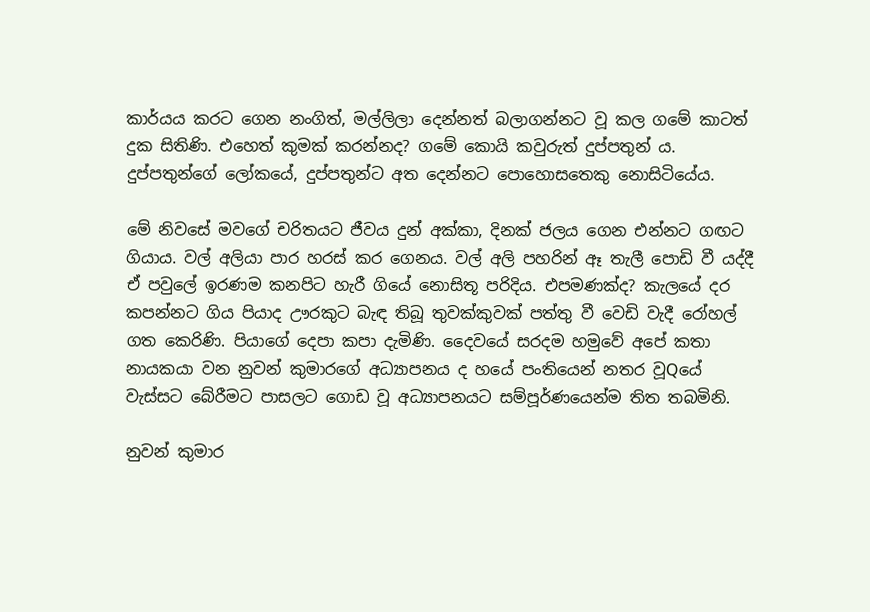කාර්යය කරට ගෙන නංගිත්, මල්ලිලා දෙන්නත් බලාගන්නට වූ කල ගමේ කාටත් දුක සිතිණි. එහෙත් කුමක්‌ කරන්නද? ගමේ කොයි කවුරුත් දුප්පතුන් ය. දුප්පතුන්ගේ ලෝකයේ, දුප්පතුන්ට අත දෙන්නට පොහොසතෙකු නොසිටියේය.

මේ නිවසේ මවගේ චරිතයට ජීවය දුන් අක්‌කා, දිනක්‌ ජලය ගෙන එන්නට ගඟට ගියාය. වල් අලියා පාර හරස්‌ කර ගෙනය. වල් අලි පහරින් ඈ තැලී පොඩි වී යද්දී ඒ පවුලේ ඉරණම කනපිට හැරී ගියේ නොසිතූ පරිදිය. එපමණක්‌ද? කැලයේ දර කපන්නට ගිය පියාද ඌරකුට බැඳ තිබූ තුවක්‌කුවක්‌ පත්තු වී වෙඩි වැදී රෝහල් ගත කෙරිණි. පියාගේ දෙපා කපා දැමිණි. දෛවයේ සරදම හමුවේ අපේ කතා නායකයා වන නුවන් කුමාරගේ අධ්‍යාපනය ද හයේ පංතියෙන් නතර වූQයේ වැස්‌සට බේරීමට පාසලට ගොඩ වූ අධ්‍යාපනයට සම්පූර්ණයෙන්ම තිත තබමිනි.

නුවන් කුමාර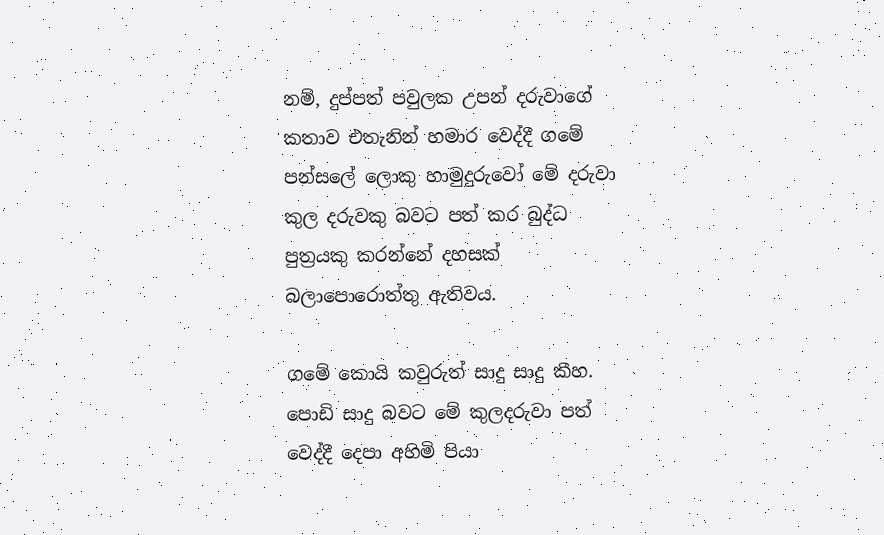නම්, දුප්පත් පවුලක උපන් දරුවාගේ කතාව එතැනින් හමාර වෙද්දී ගමේ පන්සලේ ලොකු හාමුදුරුවෝ මේ දරුවා කුල දරුවකු බවට පත් කර බුද්ධ පුත්‍රයකු කරන්නේ දහසක්‌ බලාපොරොත්තු ඇතිවය.

ගමේ කොයි කවුරුත් සාදු සාදු කීහ. පොඩි සාදු බවට මේ කුලදරුවා පත් වෙද්දී දෙපා අහිමි පියා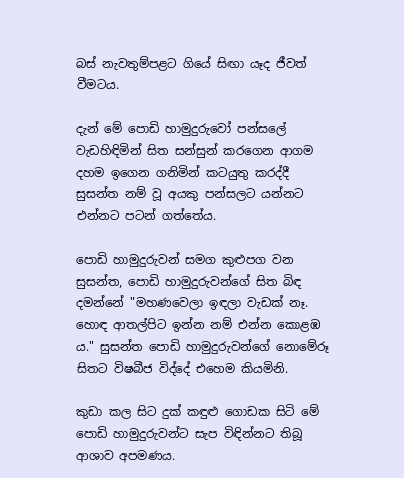බස්‌ නැවතුම්පළට ගියේ සිඟා යෑද ජීවත් වීමටය.

දැන් මේ පොඩි හාමුදුරුවෝ පන්සලේ වැඩහිඳිමින් සිත සන්සුන් කරගෙන ආගම දහම ඉගෙන ගනිමින් කටයුතු කරද්දී සුසන්ත නම් වූ අයකු පන්සලට යන්නට එන්නට පටන් ගත්තේය.

පොඩි හාමුදුරුවන් සමග කුළුපග වන සුසන්ත, පොඩි හාමුදුරුවන්ගේ සිත බිඳ දමන්නේ "මහණවෙලා ඉඳලා වැඩක්‌ නෑ. හොඳ ආතල්පිට ඉන්න නම් එන්න කොළඹ ය." සුසන්ත පොඩි හාමුදුරුවන්ගේ නොමේරූ සිතට විෂබීජ විද්දේ එහෙම කියමිනි.

කුඩා කල සිට දුක්‌ කඳුළු ගොඩක සිටි මේ පොඩි හාමුදුරුවන්ට සැප විඳින්නට තිබූ ආශාව අපමණය.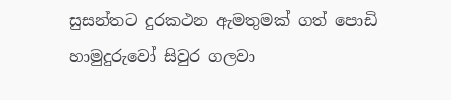සුසන්තට දුරකථන ඇමතුමක්‌ ගත් පොඩි හාමුදුරුවෝ සිවුර ගලවා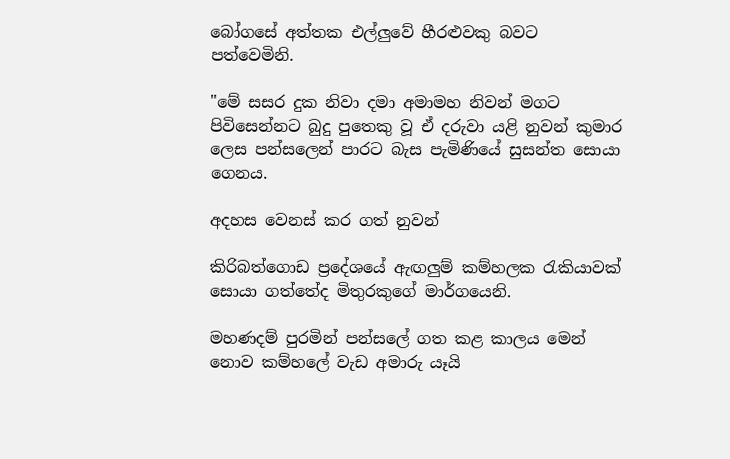බෝගසේ අත්තක එල්ලුවේ හීරළුවකු බවට පත්වෙමිනි.

"මේ සසර දුක නිවා දමා අමාමහ නිවන් මගට පිවිසෙන්නට බුදු පුතෙකු වූ ඒ දරුවා යළි නුවන් කුමාර ලෙස පන්සලෙන් පාරට බැස පැමිණියේ සුසන්ත සොයා ගෙනය.

අදහස වෙනස්‌ කර ගත් නුවන්

කිරිබත්ගොඩ ප්‍රදේශයේ ඇඟලුම් කම්හලක රැකියාවක්‌ සොයා ගත්තේද මිතුරකුගේ මාර්ගයෙනි.

මහණදම් පුරමින් පන්සලේ ගත කළ කාලය මෙන් නොව කම්හලේ වැඩ අමාරු යෑයි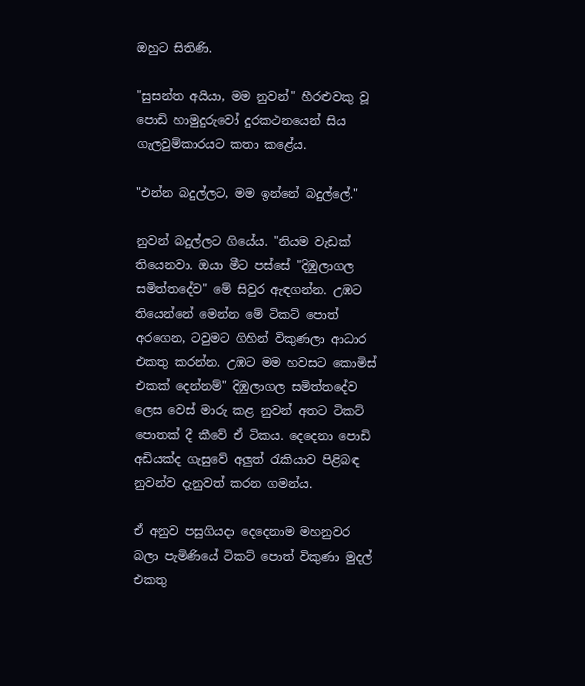ඔහුට සිතිණි.

"සුසන්ත අයියා, මම නුවන්" හීරළුවකු වූ පොඩි හාමුදුරුවෝ දුරකථනයෙන් සිය ගැලවුම්කාරයට කතා කළේය.

"එන්න බදුල්ලට, මම ඉන්නේ බදුල්ලේ."

නුවන් බදුල්ලට ගියේය. "නියම වැඩක්‌ තියෙනවා. ඔයා මීට පස්‌සේ "දිඹුලාගල සමිත්තදේව" මේ සිවුර ඇඳගන්න. උඹට තියෙන්නේ මෙන්න මේ ටිකට්‌ පොත් අරගෙන, ටවුමට ගිහින් විකුණලා ආධාර එකතු කරන්න. උඹට මම හවසට කොමිස්‌ එකක්‌ දෙන්නම්" දිඹුලාගල සමිත්තදේව ලෙස වෙස්‌ මාරු කළ නුවන් අතට ටිකට්‌ පොතක්‌ දී කීවේ ඒ ටිකය. දෙදෙනා පොඩි අඩියක්‌ද ගැසුවේ අලුත් රැකියාව පිළිබඳ නුවන්ව දැනුවත් කරන ගමන්ය.

ඒ අනුව පසුගියදා දෙදෙනාම මහනුවර බලා පැමිණියේ ටිකට්‌ පොත් විකුණා මුදල් එකතු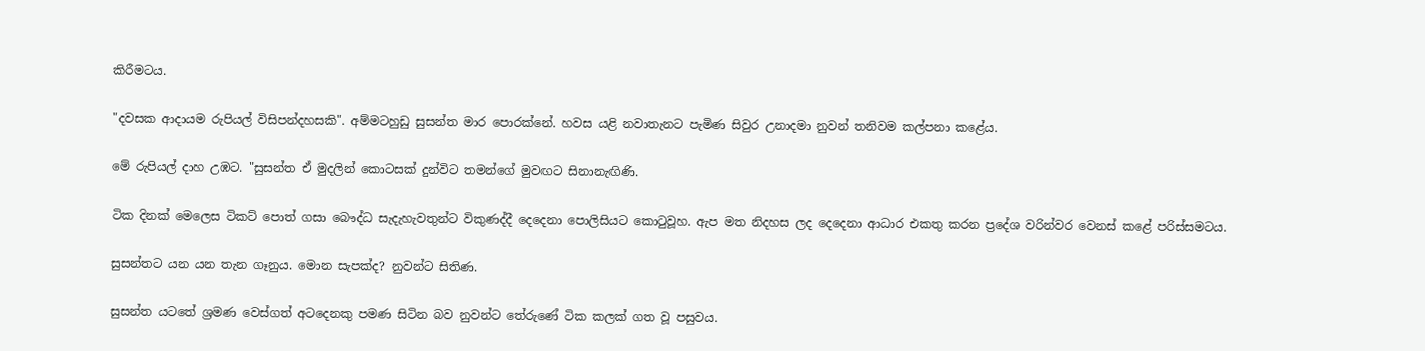කිරීමටය.

"දවසක ආදායම රුපියල් විසිපන්දහසකි". අම්මටහුඩු සුසන්ත මාර පොරක්‌නේ. හවස යළි නවාතැනට පැමිණ සිවුර උනාදමා නුවන් තනිවම කල්පනා කළේය.

මේ රුපියල් දාහ උඹට. "සුසන්ත ඒ මුදලින් කොටසක්‌ දුන්විට තමන්ගේ මුවඟට සිනානැඟිණි.

ටික දිනක්‌ මෙලෙස ටිකට්‌ පොත් ගසා බෞද්ධ සැදැහැවතුන්ට විකුණද්දී දෙදෙනා පොලිසියට කොටුවූහ. ඇප මත නිදහස ලද දෙදෙනා ආධාර එකතු කරන ප්‍රදේශ වරින්වර වෙනස්‌ කළේ පරිස්‌සමටය.

සුසන්තට යන යන තැන ගෑනුය. මොන සැපක්‌ද? නුවන්ට සිතිණ.

සුසන්ත යටතේ ශ්‍රමණ වෙස්‌ගත් අටදෙනකු පමණ සිටින බව නුවන්ට තේරුණේ ටික කලක්‌ ගත වූ පසුවය.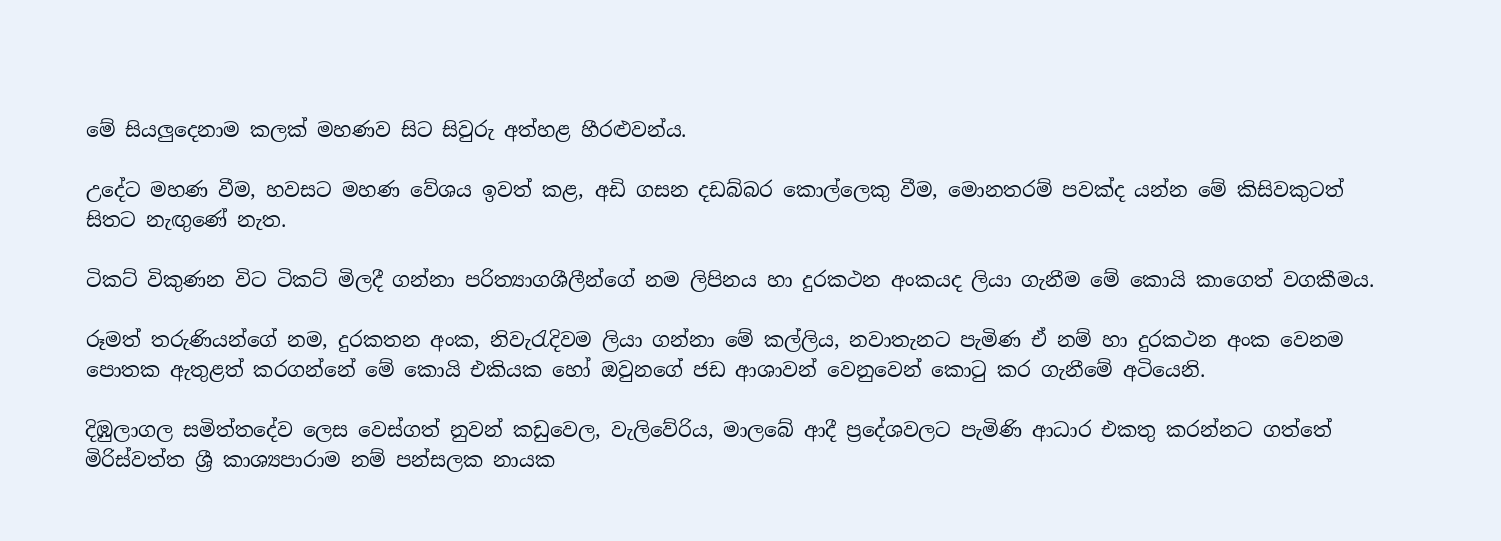මේ සියලුදෙනාම කලක්‌ මහණව සිට සිවුරු අත්හළ හීරළුවන්ය.

උදේට මහණ වීම, හවසට මහණ වේශය ඉවත් කළ, අඩි ගසන දඩබ්බර කොල්ලෙකු වීම, මොනතරම් පවක්‌ද යන්න මේ කිසිවකුටත් සිතට නැඟුණේ නැත.

ටිකට්‌ විකුණන විට ටිකට්‌ මිලදී ගන්නා පරිත්‍යාගශීලීන්ගේ නම ලිපිනය හා දුරකථන අංකයද ලියා ගැනීම මේ කොයි කාගෙත් වගකීමය.

රූමත් තරුණියන්ගේ නම, දුරකතන අංක, නිවැරැදිවම ලියා ගන්නා මේ කල්ලිය, නවාතැනට පැමිණ ඒ නම් හා දුරකථන අංක වෙනම පොතක ඇතුළත් කරගන්නේ මේ කොයි එකියක හෝ ඔවුනගේ ජඩ ආශාවන් වෙනුවෙන් කොටු කර ගැනීමේ අටියෙනි.

දිඹුලාගල සමිත්තදේව ලෙස වෙස්‌ගත් නුවන් කඩුවෙල, වැලිවේරිය, මාලබේ ආදී ප්‍රදේශවලට පැමිණි ආධාර එකතු කරන්නට ගත්තේ මිරිස්‌වත්ත ශ්‍රී කාශ්‍යපාරාම නම් පන්සලක නායක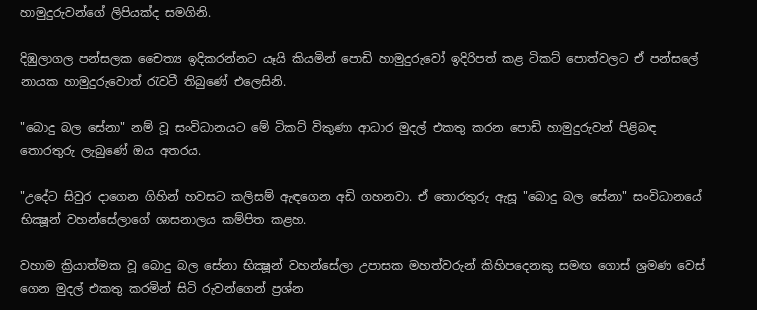හාමුදුරුවන්ගේ ලිපියක්‌ද සමගිනි.

දිඹුලාගල පන්සලක චෛත්‍ය ඉදිකරන්නට යෑයි කියමින් පොඩි හාමුදුරුවෝ ඉදිරිපත් කළ ටිකට්‌ පොත්වලට ඒ පන්සලේ නායක හාමුදුරුවොත් රැවටී තිබුණේ එලෙසිනි.

"බොදු බල සේනා" නම් වූ සංවිධානයට මේ ටිකට්‌ විකුණා ආධාර මුදල් එකතු කරන පොඩි හාමුදුරුවන් පිළිබඳ තොරතුරු ලැබුණේ ඔය අතරය.

"උදේට සිවුර දාගෙන ගිහින් හවසට කලිසම් ඇඳගෙන අඩි ගහනවා. ඒ තොරතුරු ඇසූ "බොදු බල සේනා" සංවිධානයේ භික්‍ෂූන් වහන්සේලාගේ ශාසනාලය කම්පිත කළහ.

වහාම ක්‍රියාත්මක වූ බොදු බල සේනා භික්‍ෂූන් වහන්සේලා උපාසක මහත්වරුන් කිහිපදෙනකු සමඟ ගොස්‌ ශ්‍රමණ වෙස්‌ ගෙන මුදල් එකතු කරමින් සිටි රුවන්ගෙන් ප්‍රශ්න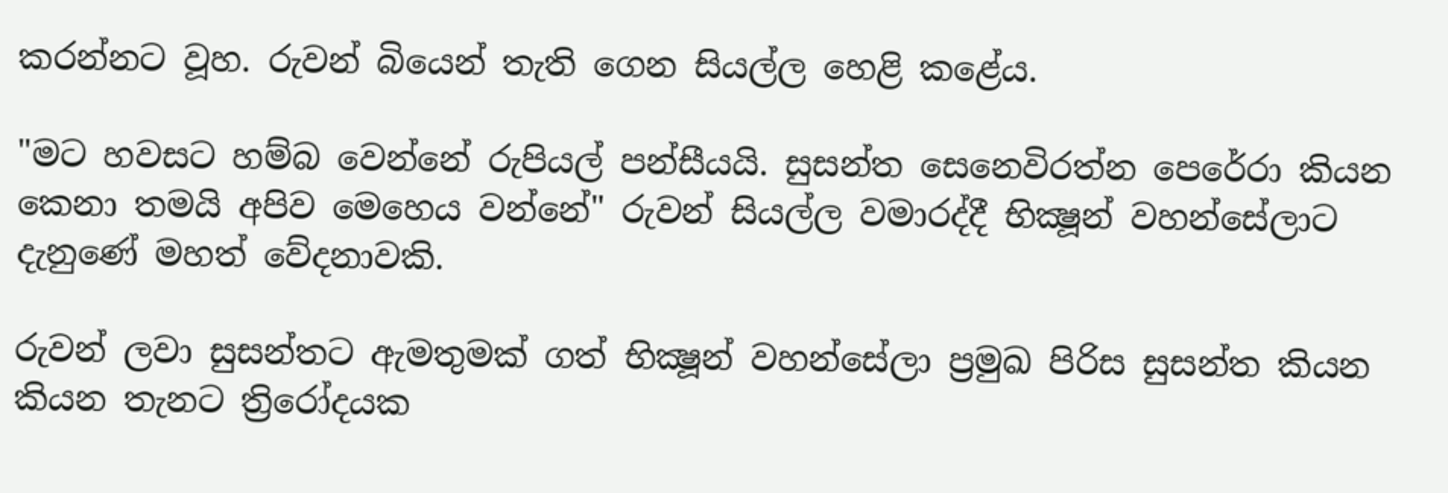කරන්නට වූහ. රුවන් බියෙන් තැති ගෙන සියල්ල හෙළි කළේය.

"මට හවසට හම්බ වෙන්නේ රුපියල් පන්සීයයි. සුසන්ත සෙනෙවිරත්න පෙරේරා කියන කෙනා තමයි අපිව මෙහෙය වන්නේ" රුවන් සියල්ල වමාරද්දී භික්‍ෂූන් වහන්සේලාට දැනුණේ මහත් වේදනාවකි.

රුවන් ලවා සුසන්තට ඇමතුමක්‌ ගත් භික්‍ෂූන් වහන්සේලා ප්‍රමුඛ පිරිස සුසන්ත කියන කියන තැනට ත්‍රිරෝදයක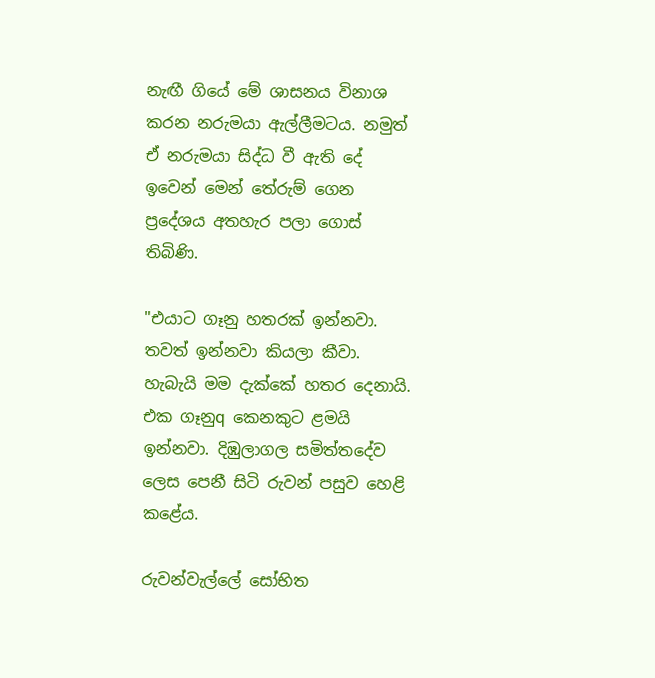නැඟී ගියේ මේ ශාසනය විනාශ කරන නරුමයා ඇල්ලීමටය. නමුත් ඒ නරුමයා සිද්ධ වී ඇති දේ ඉවෙන් මෙන් තේරුම් ගෙන ප්‍රදේශය අතහැර පලා ගොස්‌ තිබිණි.

"එයාට ගෑනු හතරක්‌ ඉන්නවා. තවත් ඉන්නවා කියලා කීවා. හැබැයි මම දැක්‌කේ හතර දෙනායි. එක ගෑනුq කෙනකුට ළමයි ඉන්නවා. දිඹුලාගල සමිත්තදේව ලෙස පෙනී සිටි රුවන් පසුව හෙළි කළේය.

රුවන්වැල්ලේ සෝභිත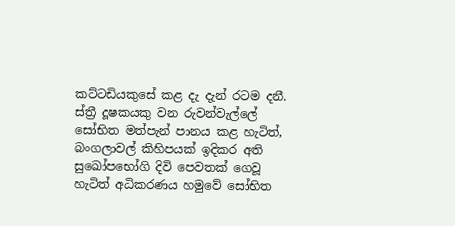කට්‌ටඩියකුසේ කළ දැ දැන් රටම දනී. ස්‌ත්‍රී දූෂකයකු වන රුවන්වැල්ලේ සෝභිත මත්පැන් පානය කළ හැටිත්, බංගලාවල් කිහිපයක්‌ ඉදිකර අති සුඛෝපභෝගි දිවි පෙවතක්‌ ගෙවූ හැටිත් අධිකරණය හමුවේ සෝභිත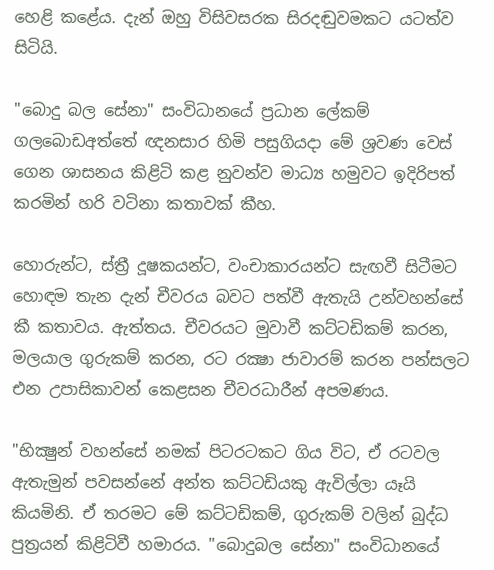හෙළි කළේය. දැන් ඔහු විසිවසරක සිරදඬුවමකට යටත්ව සිටියි.

"බොදු බල සේනා" සංවිධානයේ ප්‍රධාන ලේකම් ගලබොඩඅත්තේ ඥනසාර හිමි පසුගියදා මේ ශ්‍රවණ වෙස්‌ ගෙන ශාසනය කිළිටි කළ නුවන්ව මාධ්‍ය හමුවට ඉදිරිපත් කරමින් හරි වටිනා කතාවක්‌ කීහ.

හොරුන්ට, ස්‌ත්‍රී දූෂකයන්ට, වංචාකාරයන්ට සැඟවී සිටීමට හොඳම තැන දැන් චීවරය බවට පත්වී ඇතැයි උන්වහන්සේ කී කතාවය. ඇත්තය. චීවරයට මුවාවී කට්‌ටඩිකම් කරන, මලයාල ගුරුකම් කරන, රට රක්‍ෂා ජාවාරම් කරන පන්සලට එන උපාසිකාවන් කෙළසන චීවරධාරීන් අපමණය.

"භික්‍ෂුන් වහන්සේ නමක්‌ පිටරටකට ගිය විට, ඒ රටවල ඇතැමුන් පවසන්නේ අන්ත කට්‌ටඩියකු ඇවිල්ලා යෑයි කියමිනි. ඒ තරමට මේ කට්‌ටඩිකම්, ගුරුකම් වලින් බුද්ධ පුත්‍රයන් කිළිටිවී හමාරය. "බොදුබල සේනා" සංවිධානයේ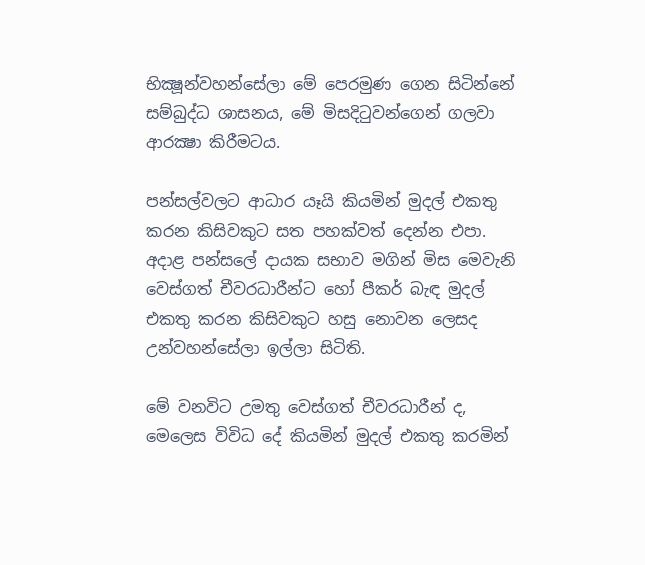භික්‍ෂූන්වහන්සේලා මේ පෙරමුණ ගෙන සිටින්නේ සම්බුද්ධ ශාසනය, මේ මිසදිටුවන්ගෙන් ගලවා ආරක්‍ෂා කිරීමටය.

පන්සල්වලට ආධාර යෑයි කියමින් මුදල් එකතු කරන කිසිවකුට සත පහක්‌වත් දෙන්න එපා. අදාළ පන්සලේ දායක සභාව මගින් මිස මෙවැනි වෙස්‌ගත් චීවරධාරීන්ට හෝ පීකර් බැඳ මුදල් එකතු කරන කිසිවකුට හසු නොවන ලෙසද උන්වහන්සේලා ඉල්ලා සිටිති.

මේ වනවිට උමතු වෙස්‌ගත් චීවරධාරීන් ද, මෙලෙස විවිධ දේ කියමින් මුදල් එකතු කරමින්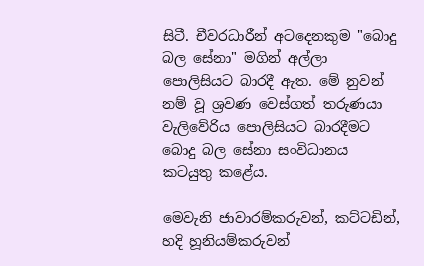සිටී. චීවරධාරීන් අටදෙනකුම "බොදු බල සේනා" මගින් අල්ලා පොලිසියට බාරදී ඇත. මේ නුවන් නම් වූ ශ්‍රවණ වෙස්‌ගත් තරුණයා වැලිවේරිය පොලිසියට බාරදීමට බොදු බල සේනා සංවිධානය කටයුතු කළේය.

මෙවැනි ජාවාරම්කරුවන්, කට්‌ටඩින්, හදි හූනියම්කරුවන්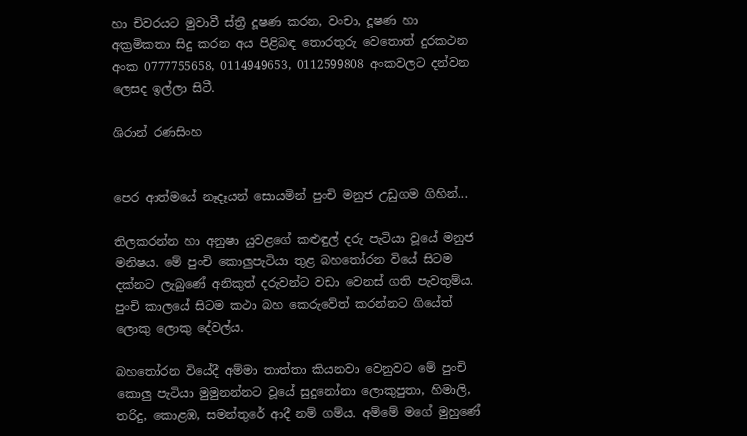හා චිවරයට මුවාවී ස්‌ත්‍රී දූෂණ කරන, වංචා, දූෂණ හා අක්‍රමිකතා සිදු කරන අය පිළිබඳ තොරතුරු වෙතොත් දුරකථන අංක 0777755658, 0114949653, 0112599808 අංකවලට දන්වන ලෙසද ඉල්ලා සිටී.

ශිරාන් රණසිංහ


පෙර ආත්මයේ නෑදෑයන් සොයමින් පුංචි මනුජ උඩුගම ගිහින්...

තිලකරන්න හා අනුෂා යුවළගේ කළුඳුල් දරු පැටියා වූයේ මනුජ මනිෂය. මේ පුංචි කොලුපැටියා තුළ බහතෝරන වියේ සිටම දක්‌නට ලැබුණේ අනිකුත් දරුවන්ට වඩා වෙනස්‌ ගති පැවතුම්ය. පුංචි කාලයේ සිටම කථා බහ කෙරුවේත් කරන්නට ගියේත් ලොකු ලොකු දේවල්ය.

බහතෝරන වියේදී අම්මා තාත්තා කියනවා වෙනුවට මේ පුංචි කොලු පැටියා මුමුනන්නට වූයේ සුදුනෝනා ලොකුපුතා, හිමාලි, තරිදු, කොළඹ, සමන්තුරේ ආදී නම් ගම්ය. අම්මේ මගේ මුහුණේ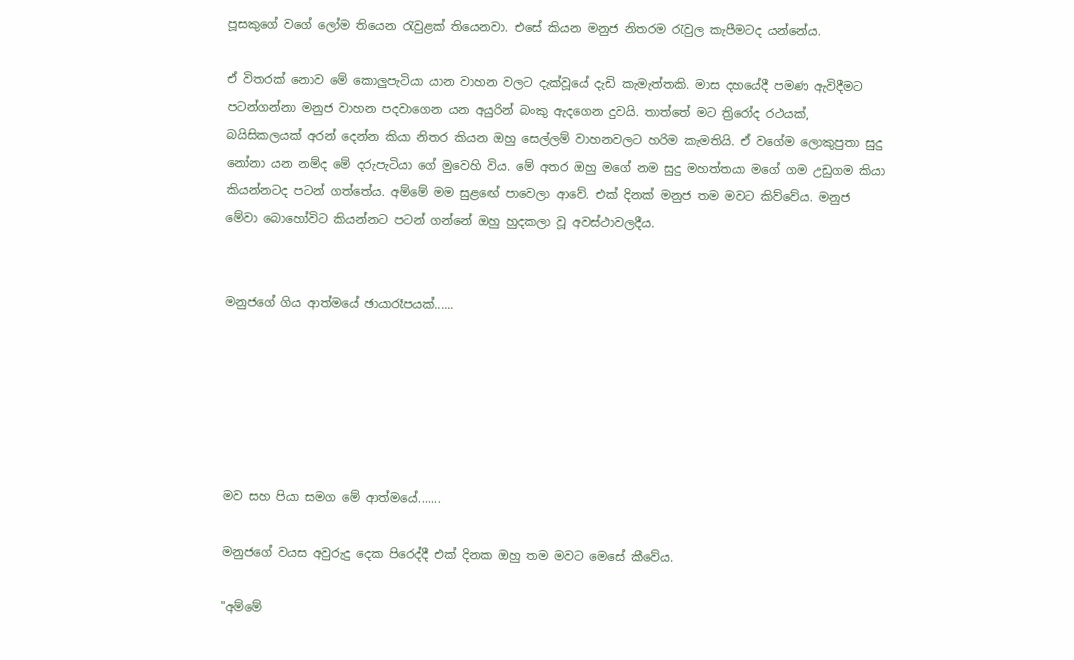පූසකුගේ වගේ ලෝම තියෙන රැවුළක්‌ තියෙනවා. එසේ කියන මනුජ නිතරම රැවුල කැපීමටද යන්නේය.

ඒ විතරක්‌ නොව මේ කොලුපැටියා යාන වාහන වලට දැක්‌වූයේ දැඩි කැමැත්තකි. මාස දහයේදී පමණ ඇවිදීමට පටන්ගන්නා මනුජ වාහන පදවාගෙන යන අයුරින් බංකු ඇදගෙන දුවයි. තාත්තේ මට ත්‍රිරෝද රථයක්‌, බයිසිකලයක්‌ අරන් දෙන්න කියා නිතර කියන ඔහු සෙල්ලම් වාහනවලට හරිම කැමතියි. ඒ වගේම ලොකුපුතා සුදු නෝනා යන නම්ද මේ දරුපැටියා ගේ මුවෙහි විය. මේ අතර ඔහු මගේ නම සුදු මහත්තයා මගේ ගම උඩුගම කියා කියන්නටද පටන් ගත්තේය. අම්මේ මම සුළඟේ පාවෙලා ආවේ. එක්‌ දිනක්‌ මනුජ තම මවට කිව්වේය. මනුජ මේවා බොහෝවිට කියන්නට පටන් ගන්නේ ඔහු හුදකලා වූ අවස්‌ථාවලදීය.


මනුජගේ ගිය ආත්මයේ ඡායාරෑපයක්......






මව සහ පියා සමග මේ ආත්මයේ.......

මනුජගේ වයස අවුරුදු දෙක පිරෙද්දී එක්‌ දිනක ඔහු තම මවට මෙසේ කීවේය.

"අම්මේ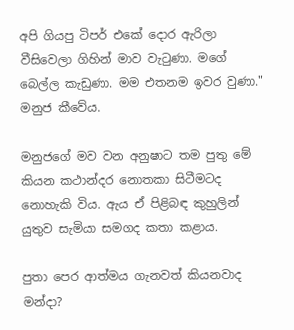අපි ගියපු ටිපර් එකේ දොර ඇරිලා වීසිවෙලා ගිහින් මාව වැටුණා. මගේ බෙල්ල කැඩුණා. මම එතනම ඉවර වුණා." මනුජ කීවේය.

මනුජගේ මව වන අනුෂාට තම පුතු මේ කියන කථාන්දර නොතකා සිටීමටද නොහැකි විය. ඇය ඒ පිළිබඳ කුහුලින් යුතුව සැමියා සමගද කතා කළාය.

පුතා පෙර ආත්මය ගැනවත් කියනවාද මන්දා?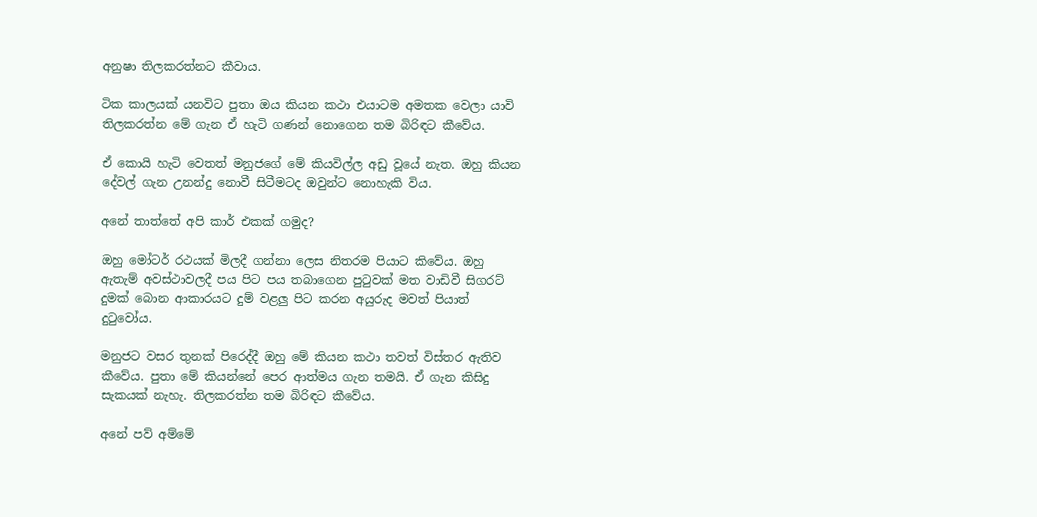අනුෂා තිලකරත්නට කීවාය.

ටික කාලයක්‌ යනවිට පුතා ඔය කියන කථා එයාටම අමතක වෙලා යාවි තිලකරත්න මේ ගැන ඒ හැටි ගණන් නොගෙන තම බිරිඳට කීවේය.

ඒ කොයි හැටි වෙතත් මනුජගේ මේ කියවිල්ල අඩු වූයේ නැත. ඔහු කියන දේවල් ගැන උනන්දු නොවී සිටීමටද ඔවුන්ට නොහැකි විය.

අනේ තාත්තේ අපි කාර් එකක්‌ ගමුද?

ඔහු මෝටර් රථයක්‌ මිලදී ගන්නා ලෙස නිතරම පියාට කිවේය. ඔහු ඇතැම් අවස්‌ථාවලදී පය පිට පය තබාගෙන පුටුවක්‌ මත වාඩිවී සිගරට්‌ දුමක්‌ බොන ආකාරයට දුම් වළලු පිට කරන අයුරුද මවත් පියාත් දුටුවෝය.

මනුජට වසර තුනක්‌ පිරෙද්දී ඔහු මේ කියන කථා තවත් විස්‌තර ඇතිව කීවේය. පුතා මේ කියන්නේ පෙර ආත්මය ගැන තමයි. ඒ ගැන කිසිදු සැකයක්‌ නැහැ. තිලකරත්න තම බිරිඳට කීවේය.

අනේ පව් අම්මේ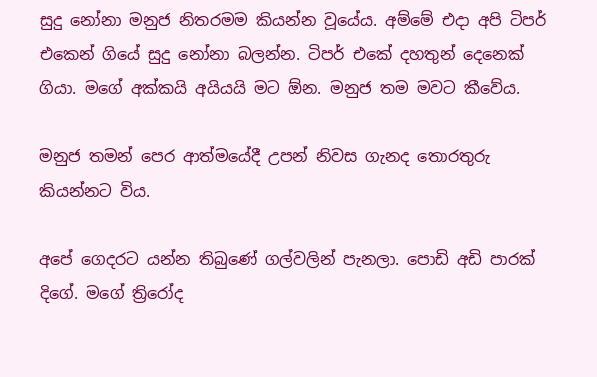සුදු නෝනා මනුජ නිතරමම කියන්න වූයේය. අම්මේ එදා අපි ටිපර් එකෙන් ගියේ සුදු නෝනා බලන්න. ටිපර් එකේ දහතුන් දෙනෙක්‌ ගියා. මගේ අක්‌කයි අයියයි මට ඕන. මනුජ තම මවට කීවේය.

මනුජ තමන් පෙර ආත්මයේදී උපන් නිවස ගැනද තොරතුරු කියන්නට විය.

අපේ ගෙදරට යන්න තිබුණේ ගල්වලින් පැනලා. පොඩි අඩි පාරක්‌ දිගේ. මගේ ත්‍රිරෝද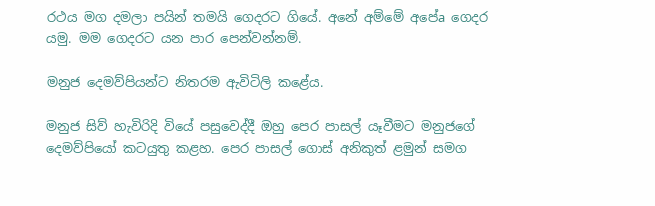රථය මග දමලා පයින් තමයි ගෙදරට ගියේ. අනේ අම්මේ අපේa ගෙදර යමු. මම ගෙදරට යන පාර පෙන්වන්නම්.

මනුජ දෙමව්පියන්ට නිතරම ඇවිටිලි කළේය.

මනුජ සිව් හැවිරිදි වියේ පසුවෙද්දී ඔහු පෙර පාසල් යෑවීමට මනුජගේ දෙමව්පියෝ කටයුතු කළහ. පෙර පාසල් ගොස්‌ අනිකුත් ළමුන් සමග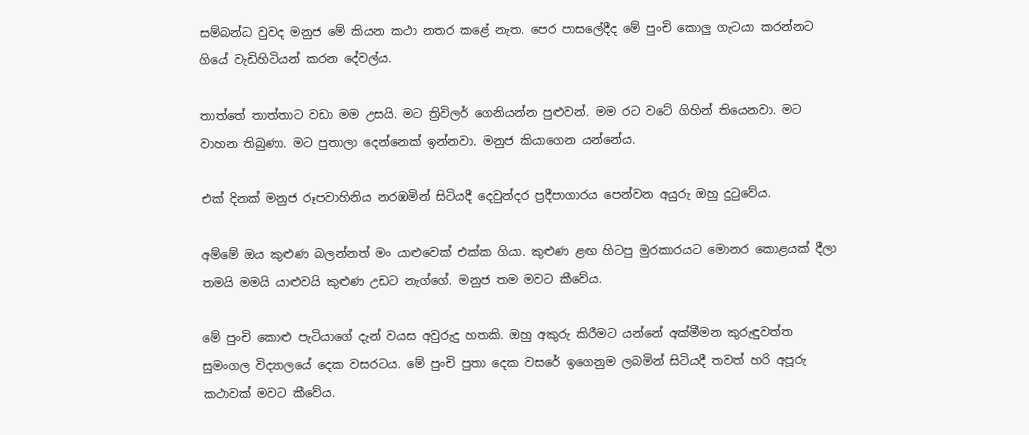සම්බන්ධ වුවද මනුජ මේ කියන කථා නතර කළේ නැත. පෙර පාසලේදීද මේ පුංචි කොලු ගැටයා කරන්නට ගියේ වැඩිහිටියන් කරන දේවල්ය.

තාත්තේ තාත්තාට වඩා මම උසයි. මට ත්‍රිවිලර් ගෙනියන්න පුළුවන්. මම රට වටේ ගිහින් තියෙනවා. මට වාහන තිබුණා. මට පුතාලා දෙන්නෙක්‌ ඉන්නවා. මනුජ කියාගෙන යන්නේය.

එක්‌ දිනක්‌ මනුජ රූපවාහිනිය නරඹමින් සිටියදී දෙවුන්දර ප්‍රදීපාගාරය පෙන්වන අයුරු ඔහු දුටුවේය.

අම්මේ ඔය කුළුණ බලන්නත් මං යාළුවෙක්‌ එක්‌ක ගියා. කුළුණ ළඟ හිටපු මුරකාරයට මොනර කොළයක්‌ දීලා තමයි මමයි යාළුවයි කුළුණ උඩට නැග්ගේ. මනුජ තම මවට කීවේය.

මේ පුංචි කොළු පැටියාගේ දැන් වයස අවුරුදු හතකි. ඔහු අකුරු කිරීමට යන්නේ අක්‌මීමන කුරුඳුවත්ත සුමංගල විද්‍යාලයේ දෙක වසරටය. මේ පුංචි පුතා දෙක වසරේ ඉගෙනුම ලබමින් සිටියදී තවත් හරි අපූරු කථාවක්‌ මවට කීවේය.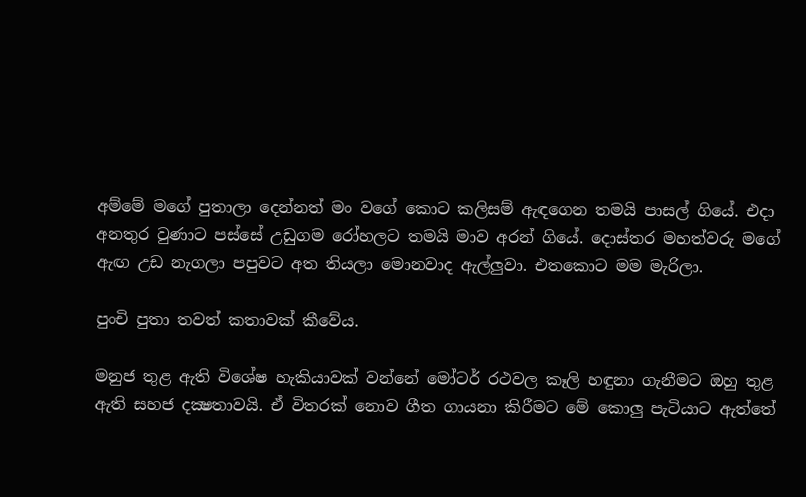අම්මේ මගේ පුතාලා දෙන්නත් මං වගේ කොට කලිසම් ඇඳගෙන තමයි පාසල් ගියේ. එදා අනතුර වුණාට පස්‌සේ උඩුගම රෝහලට තමයි මාව අරන් ගියේ. දොස්‌තර මහත්වරු මගේ ඇඟ උඩ නැගලා පපුවට අත තියලා මොනවාද ඇල්ලුවා. එතකොට මම මැරිලා.

පුංචි පුතා තවත් කතාවක්‌ කීවේය.

මනුජ තුළ ඇති විශේෂ හැකියාවක්‌ වන්නේ මෝටර් රථවල කෑලි හඳුනා ගැනීමට ඔහු තුළ ඇති සහජ දක්‍ෂතාවයි. ඒ විතරක්‌ නොව ගීත ගායනා කිරීමට මේ කොලු පැටියාට ඇත්තේ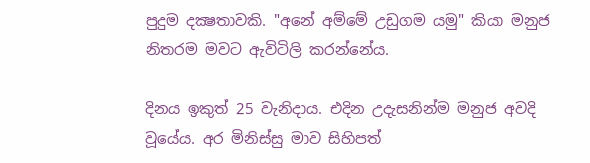පුදුම දක්‍ෂතාවකි. "අනේ අම්මේ උඩුගම යමු" කියා මනුජ නිතරම මවට ඇවිටිලි කරන්නේය.

දිනය ඉකුත් 25 වැනිදාය. එදින උදැසනින්ම මනුජ අවදි වූයේය. අර මිනිස්‌සු මාව සිහිපත්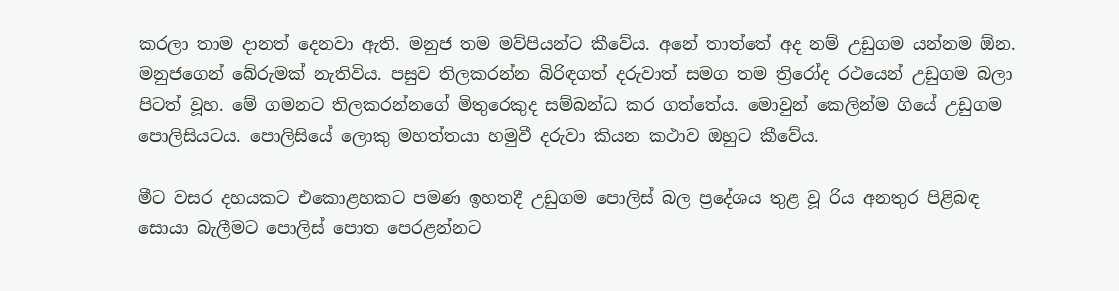කරලා තාම දානත් දෙනවා ඇති. මනුජ තම මව්පියන්ට කීවේය. අනේ තාත්තේ අද නම් උඩුගම යන්නම ඕන. මනුජගෙන් බේරුමක්‌ නැතිවිය. පසුව තිලකරන්න බිරිඳගත් දරුවාත් සමග තම ත්‍රිරෝද රථයෙන් උඩුගම බලා පිටත් වූහ. මේ ගමනට තිලකරන්නගේ මිතුරෙකුද සම්බන්ධ කර ගත්තේය. මොවුන් කෙලින්ම ගියේ උඩුගම පොලිසියටය. පොලිසියේ ලොකු මහත්තයා හමුවී දරුවා කියන කථාව ඔහුට කීවේය.

මීට වසර දහයකට එකොළහකට පමණ ඉහතදී උඩුගම පොලිස්‌ බල ප්‍රදේශය තුළ වූ රිය අනතුර පිළිබඳ සොයා බැලීමට පොලිස්‌ පොත පෙරළන්නට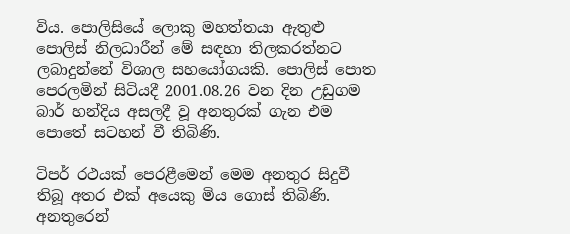විය. පොලිසියේ ලොකු මහත්තයා ඇතුළු පොලිස්‌ නිලධාරීන් මේ සඳහා තිලකරත්නට ලබාදුන්නේ විශාල සහයෝගයකි. පොලිස්‌ පොත පෙරලමින් සිටියදී 2001.08.26 වන දින උඩුගම බාර් හන්දිය අසලදී වූ අනතුරක්‌ ගැන එම පොතේ සටහන් වී තිබිණි.

ටිපර් රථයක්‌ පෙරළීමෙන් මෙම අනතුර සිදුවී තිබූ අතර එක්‌ අයෙකු මිය ගොස්‌ තිබිණි. අනතුරෙන්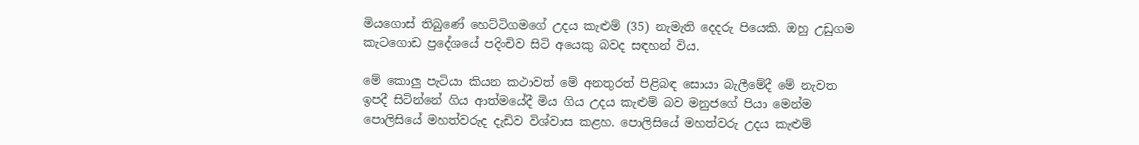මියගොස්‌ තිබුණේ හෙට්‌ටිගමගේ උදය කැළුම් (35) නැමැති දෙදරු පියෙකි. ඔහු උඩුගම කැටගොඩ ප්‍රදේශයේ පදිංචිව සිටි අයෙකු බවද සඳහන් විය.

මේ කොලු පැටියා කියන කථාවත් මේ අනතුරත් පිළිබඳ සොයා බැලීමේදී මේ නැවත ඉපදී සිටින්නේ ගිය ආත්මයේදී මිය ගිය උදය කැළුම් බව මනුජගේ පියා මෙන්ම පොලිසියේ මහත්වරුද දැඩිව විශ්වාස කළහ. පොලිසියේ මහත්වරු උදය කැළුම්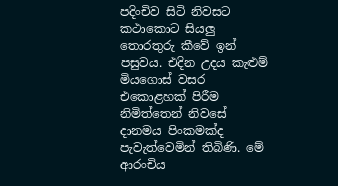පදිංචිව සිටි නිවසට කථාකොට සියලු තොරතුරු කීවේ ඉන් පසුවය. එදින උදය කැළුම් මියගොස්‌ වසර එකොළහක්‌ පිරීම නිමිත්තෙන් නිවසේ දානමය පිංකමක්‌ද පැවැත්වෙමින් තිබිණි. මේ ආරංචිය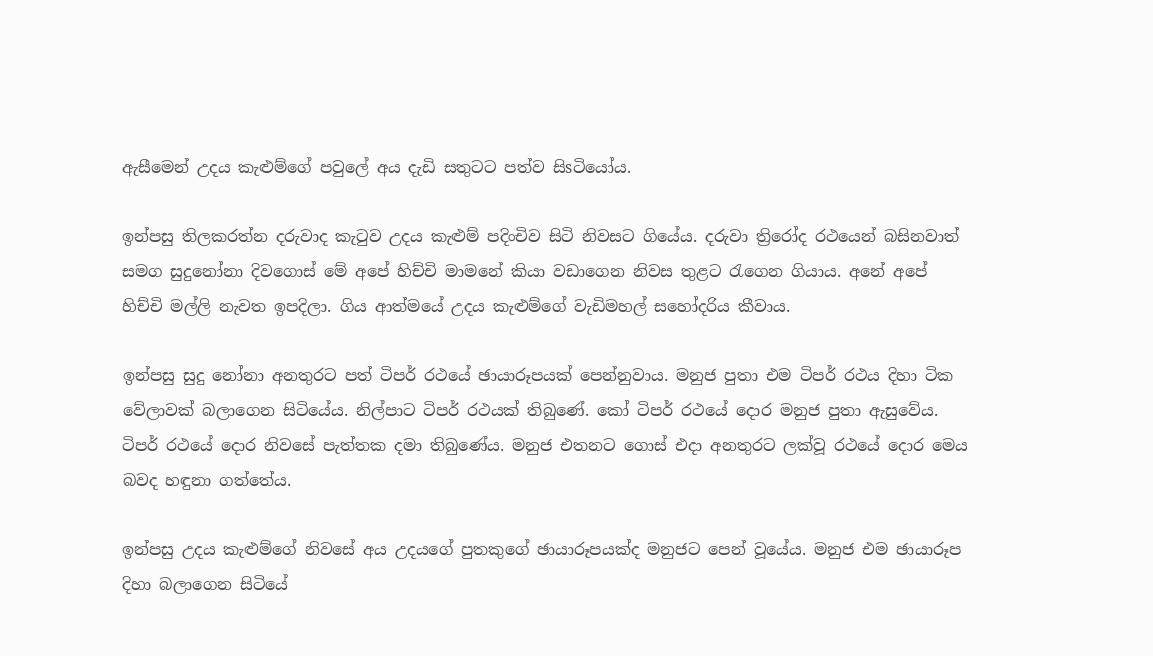ඇසීමෙන් උදය කැළුම්ගේ පවුලේ අය දැඩි සතුටට පත්ව සිsටියෝය.

ඉන්පසු තිලකරත්න දරුවාද කැටුව උදය කැළුම් පදිංචිව සිටි නිවසට ගියේය. දරුවා ත්‍රිරෝද රථයෙන් බසිනවාත් සමග සුදුනෝනා දිවගොස්‌ මේ අපේ හිච්චි මාමනේ කියා වඩාගෙන නිවස තුළට රැගෙන ගියාය. අනේ අපේ හිච්චි මල්ලි නැවත ඉපදිලා. ගිය ආත්මයේ උදය කැළුම්ගේ වැඩිමහල් සහෝදරිය කීවාය.

ඉන්පසු සුදු නෝනා අනතුරට පත් ටිපර් රථයේ ඡායාරූපයක්‌ පෙන්නුවාය. මනුජ පුතා එම ටිපර් රථය දිහා ටික වේලාවක්‌ බලාගෙන සිටියේය. නිල්පාට ටිපර් රථයක්‌ තිබුණේ. කෝ ටිපර් රථයේ දොර මනුජ පුතා ඇසුවේය. ටිපර් රථයේ දොර නිවසේ පැත්තක දමා තිබුණේය. මනුජ එතනට ගොස්‌ එදා අනතුරට ලක්‌වූ රථයේ දොර මෙය බවද හඳුනා ගත්තේය.

ඉන්පසු උදය කැළුම්ගේ නිවසේ අය උදයගේ පුතකුගේ ඡායාරූපයක්‌ද මනුජට පෙන් වූයේය. මනුජ එම ඡායාරූප දිහා බලාගෙන සිටියේ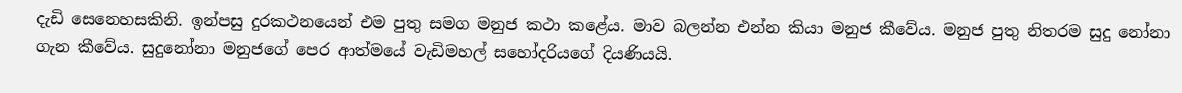දැඩි සෙනෙහසකිනි. ඉන්පසු දුරකථනයෙන් එම පුතු සමග මනුජ කථා කළේය. මාව බලන්න එන්න කියා මනුජ කීවේය. මනුජ පුතු නිතරම සුදු නෝනා ගැන කීවේය. සුදුනෝනා මනුජගේ පෙර ආත්මයේ වැඩිමහල් සහෝදරියගේ දියණියයි.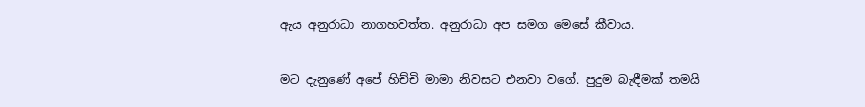ඇය අනුරාධා නාගහවත්ත. අනුරාධා අප සමග මෙසේ කීවාය.

මට දැනුණේ අපේ හිච්චි මාමා නිවසට එනවා වගේ. පුදුම බැඳීමක්‌ තමයි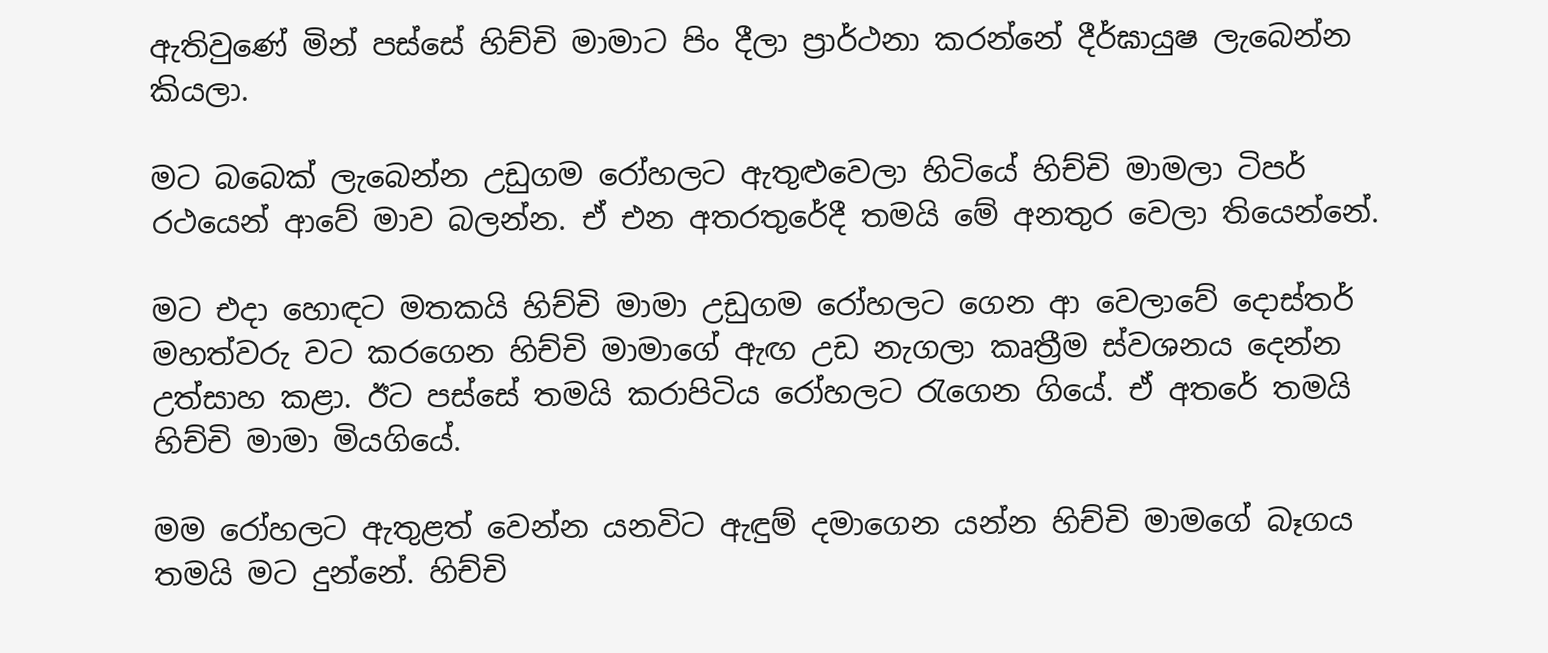ඇතිවුණේ මින් පස්‌සේ හිච්චි මාමාට පිං දීලා ප්‍රාර්ථනා කරන්නේ දීර්ඝායුෂ ලැබෙන්න කියලා.

මට බබෙක්‌ ලැබෙන්න උඩුගම රෝහලට ඇතුළුවෙලා හිටියේ හිච්චි මාමලා ටිපර් රථයෙන් ආවේ මාව බලන්න. ඒ එන අතරතුරේදී තමයි මේ අනතුර වෙලා තියෙන්නේ.

මට එදා හොඳට මතකයි හිච්චි මාමා උඩුගම රෝහලට ගෙන ආ වෙලාවේ දොස්‌තර් මහත්වරු වට කරගෙන හිච්චි මාමාගේ ඇඟ උඩ නැගලා කෘත්‍රීම ස්‌වශනය දෙන්න උත්සාහ කළා. ඊට පස්‌සේ තමයි කරාපිටිය රෝහලට රැගෙන ගියේ. ඒ අතරේ තමයි හිච්චි මාමා මියගියේ.

මම රෝහලට ඇතුළත් වෙන්න යනවිට ඇඳුම් දමාගෙන යන්න හිච්චි මාමගේ බෑගය තමයි මට දුන්නේ. හිච්චි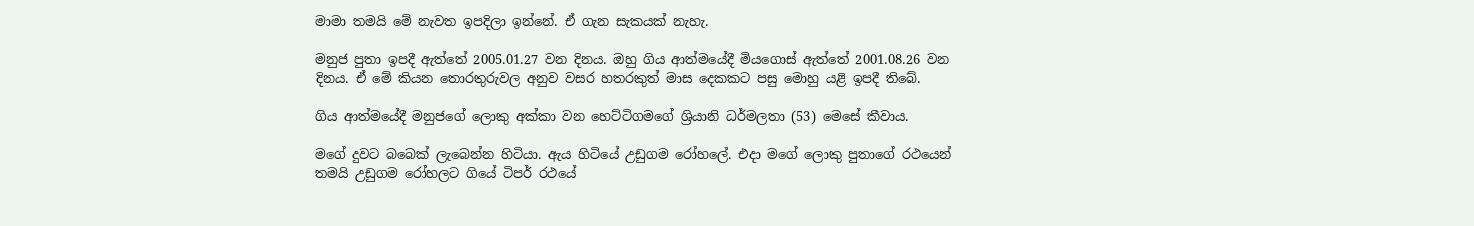මාමා තමයි මේ නැවත ඉපදිලා ඉන්නේ. ඒ ගැන සැකයක්‌ නැහැ.

මනුජ පුතා ඉපදී ඇත්තේ 2005.01.27 වන දිනය. ඔහු ගිය ආත්මයේදී මියගොස්‌ ඇත්තේ 2001.08.26 වන දිනය. ඒ මේ කියන තොරතුරුවල අනුව වසර හතරකුත් මාස දෙකකට පසු මොහු යළි ඉපදී තිබේ.

ගිය ආත්මයේදී මනුජගේ ලොකු අක්‌කා වන හෙට්‌ටිගමගේ ශ්‍රියානි ධර්මලතා (53) මෙසේ කීවාය.

මගේ දුවට බබෙක්‌ ලැබෙන්න හිටියා. ඇය හිටියේ උඩුගම රෝහලේ. එදා මගේ ලොකු පුතාගේ රථයෙන් තමයි උඩුගම රෝහලට ගියේ ටිපර් රථයේ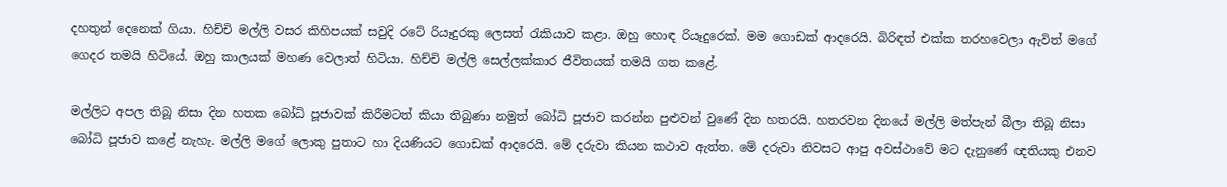දහතුන් දෙනෙක්‌ ගියා. හිච්චි මල්ලි වසර කිහිපයක්‌ සවුදි රටේ රියෑදුරකු ලෙසත් රැකියාව කළා. ඔහු හොඳ රියෑදුරෙක්‌. මම ගොඩක්‌ ආදරෙයි. බිරිඳත් එක්‌ක තරහවෙලා ඇවිත් මගේ ගෙදර තමයි හිටියේ. ඔහු කාලයක්‌ මහණ වෙලාත් හිටියා. හිච්චි මල්ලි සෙල්ලක්‌කාර ජීවිතයක්‌ තමයි ගත කළේ.

මල්ලිට අපල තිබූ නිසා දින හතක බෝධි පූජාවක්‌ කිරීමටත් කියා තිබුණා නමුත් බෝධි පූජාව කරන්න පුළුවන් වුණේ දින හතරයි. හතරවන දිනයේ මල්ලි මත්පැන් බීලා තිබූ නිසා බෝධි පූජාව කළේ නැහැ. මල්ලි මගේ ලොකු පුතාට හා දියණියට ගොඩක්‌ ආදරෙයි. මේ දරුවා කියන කථාව ඇත්ත. මේ දරුවා නිවසට ආපු අවස්‌ථාවේ මට දැනුණේ ඥතියකු එනව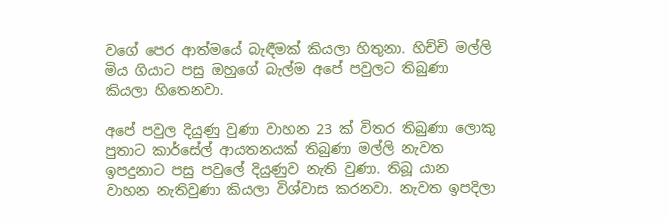වගේ පෙර ආත්මයේ බැඳීමක්‌ කියලා හිතුනා. හිච්චි මල්ලි මිය ගියාට පසු ඔහුගේ බැල්ම අපේ පවුලට තිබුණා කියලා හිතෙනවා.

අපේ පවුල දියුණු වුණා වාහන 23 ක්‌ විතර තිබුණා ලොකු පුතාට කාර්සේල් ආයතනයක්‌ තිබුණා මල්ලි නැවත ඉපදුනාට පසු පවුලේ දියුණුව නැති වුණා. තිබූ යාන වාහන නැතිවුණා කියලා විශ්වාස කරනවා. නැවත ඉපදිලා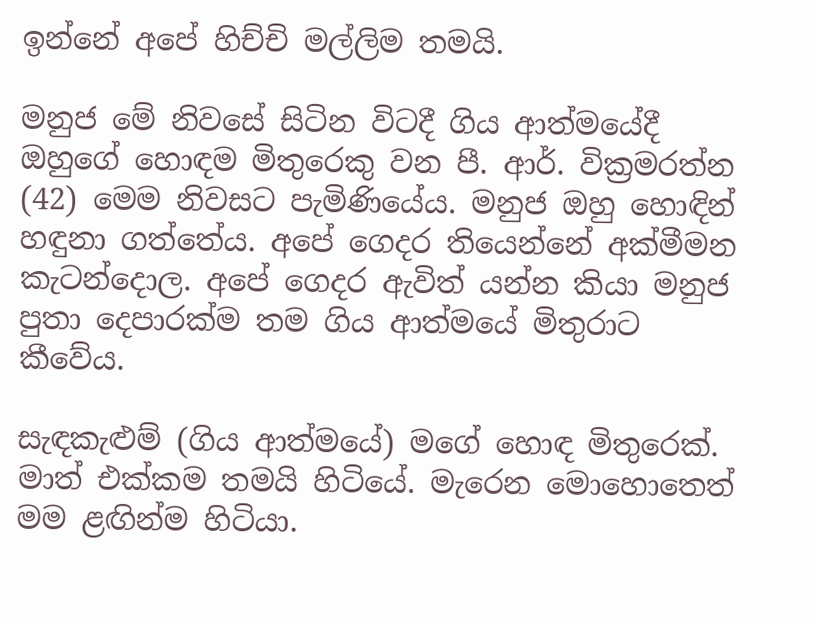ඉන්නේ අපේ හිච්චි මල්ලිම තමයි.

මනුජ මේ නිවසේ සිටින විටදී ගිය ආත්මයේදී ඔහුගේ හොඳම මිතුරෙකු වන පී. ආර්. වික්‍රමරත්න (42) මෙම නිවසට පැමිණියේය. මනුජ ඔහු හොඳින් හඳුනා ගත්තේය. අපේ ගෙදර තියෙන්නේ අක්‌මීමන කැටන්දොල. අපේ ගෙදර ඇවිත් යන්න කියා මනුජ පුතා දෙපාරක්‌ම තම ගිය ආත්මයේ මිතුරාට කීවේය.

සැඳකැළුම් (ගිය ආත්මයේ) මගේ හොඳ මිතුරෙක්‌. මාත් එක්‌කම තමයි හිටියේ. මැරෙන මොහොතෙත් මම ළඟින්ම හිටියා.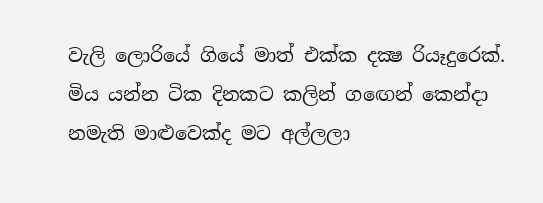වැලි ලොරියේ ගියේ මාත් එක්‌ක දක්‍ෂ රියෑදුරෙක්‌. මිය යන්න ටික දිනකට කලින් ගඟෙන් කෙන්දා නමැති මාළුවෙක්‌ද මට අල්ලලා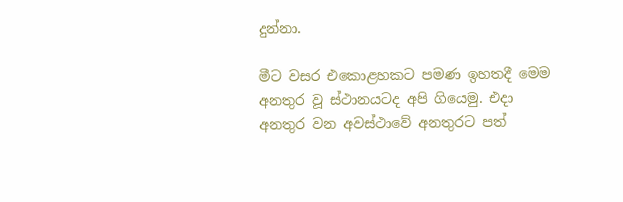දුන්නා.

මීට වසර එකොළහකට පමණ ඉහතදී මෙම අනතුර වූ ස්‌ථානයටද අපි ගියෙමු. එදා අනතුර වන අවස්‌ථාවේ අනතුරට පත්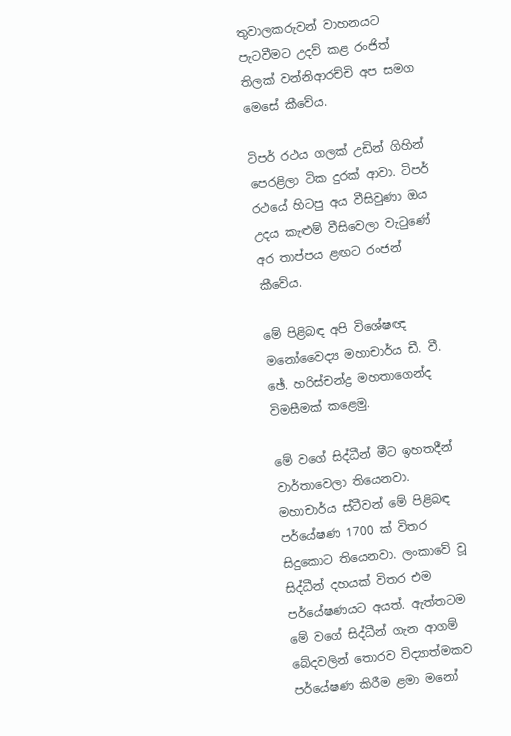තුවාලකරුවන් වාහනයට පැටවීමට උදව් කළ රංජිත් තිලක්‌ වන්නිආරච්චි අප සමග මෙසේ කීවේය.

ටිපර් රථය ගලක්‌ උඩින් ගිහින් පෙරළිලා ටික දුරක්‌ ආවා. ටිපර් රථයේ හිටපු අය වීසිවුණා ඔය උදය කැළුම් වීසිවෙලා වැටුණේ අර තාප්පය ළඟට රංජන් කීවේය.

මේ පිළිබඳ අපි විශේෂඥ මනෝවෛද්‍ය මහාචාර්ය ඩී. වී. ඡේ. හරිස්‌චන්ද්‍ර මහතාගෙන්ද විමසීමක්‌ කළෙමු.

මේ වගේ සිද්ධීන් මීට ඉහතදීන් වාර්තාවෙලා තියෙනවා. මහාචාර්ය ස්‌ටීවන් මේ පිළිබඳ පර්යේෂණ 1700 ක්‌ විතර සිදුකොට තියෙනවා. ලංකාවේ වූ සිද්ධීන් දහයක්‌ විතර එම පර්යේෂණයට අයත්. ඇත්තටම මේ වගේ සිද්ධීන් ගැන ආගම් බේදවලින් තොරව විද්‍යාත්මකව පර්යේෂණ කිරීම ළමා මනෝ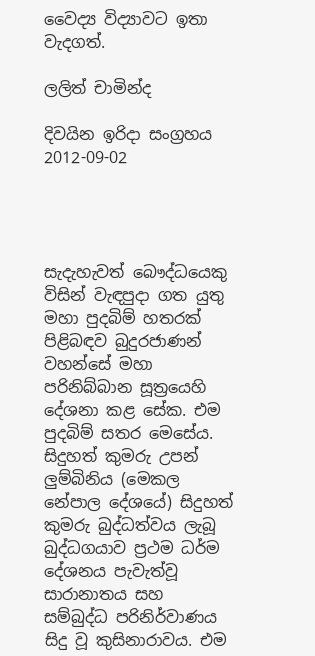වෛද්‍ය විද්‍යාවට ඉතා වැදගත්.

ලලිත් චාමින්ද

දිවයින ඉරිදා සංග්‍රහය 2012-09-02




සැදැහැවත් බෞද්ධයෙකු විසින් වැඳපුදා ගත යුතු මහා පුදබිම් හතරක් පිළිබඳව බුදුරජාණන් වහන්සේ මහා පරිනිබ්බාන සූත්‍රයෙහි දේශනා කළ සේක. එම පුදබිම් සතර මෙසේය. සිදුහත් කුමරු උපන් ලුම්බිනිය (මෙකල නේපාල දේශයේ) සිදුහත් කුමරු බුද්ධත්වය ලැබූ බුද්ධගයාව ප්‍රථම ධර්ම දේශනය පැවැත්වූ සාරානාතය සහ සම්බුද්ධ පරිනිර්වාණය සිදු වූ කුසිනාරාවය. එම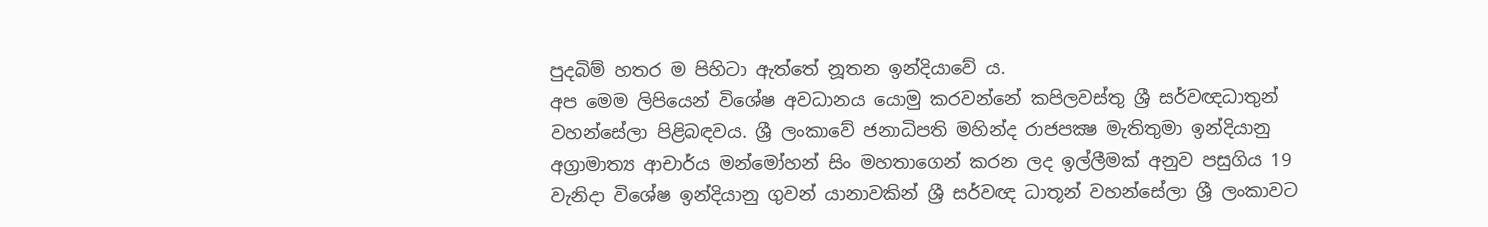පුදබිම් හතර ම පිහිටා ඇත්තේ නූතන ඉන්දියාවේ ය.
අප මෙම ලිපියෙන් විශේෂ අවධානය යොමු කරවන්නේ කපිලවස්තු ශ්‍රී සර්වඥධාතුන් වහන්සේලා පිළිබඳවය. ශ්‍රී ලංකාවේ ජනාධිපති මහින්ද රාජපක්‍ෂ මැතිතුමා ඉන්දියානු අග්‍රාමාත්‍ය ආචාර්ය මන්මෝහන් සිං මහතාගෙන් කරන ලද ඉල්ලීමක් අනුව පසුගිය 19 වැනිදා විශේෂ ඉන්දියානු ගුවන් යානාවකින් ශ්‍රී සර්වඥ ධාතූන් වහන්සේලා ශ්‍රී ලංකාවට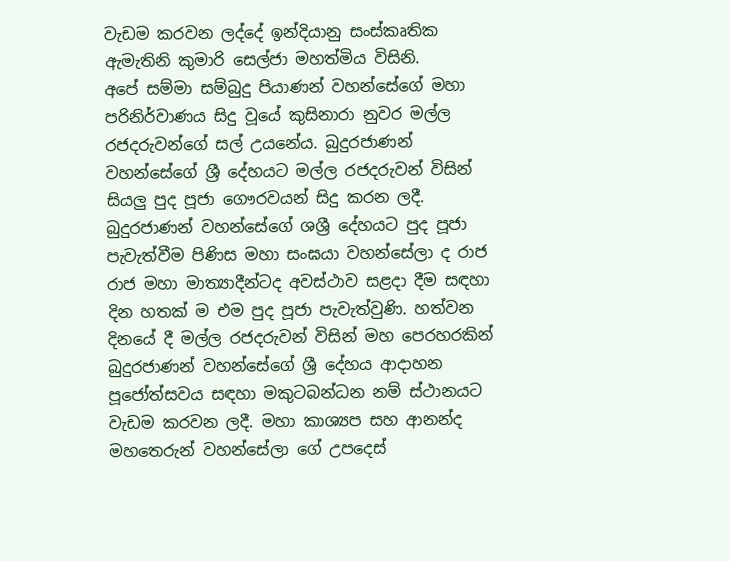වැඩම කරවන ලද්දේ ඉන්දියානු සංස්කෘතික ඇමැතිනි කුමාරි සෙල්ජා මහත්මිය විසිනි.
අපේ සම්මා සම්බුදු පියාණන් වහන්සේගේ මහා පරිනිර්වාණය සිදු වූයේ කුසිනාරා නුවර මල්ල රජදරුවන්ගේ සල් උයනේය. බුදුරජාණන් වහන්සේගේ ශ්‍රී දේහයට මල්ල රජදරුවන් විසින් සියලු පුද පූජා ගෞරවයන් සිදු කරන ලදී. බුදුරජාණන් වහන්සේගේ ශශ්‍රී දේහයට පුද පූජා පැවැත්වීම පිණිස මහා සංඝයා වහන්සේලා ද රාජ රාජ මහා මාත්‍යාදීන්ටද අවස්ථාව සළදා දීම සඳහා දින හතක් ම එම පුද පූජා පැවැත්වුණි. හත්වන දිනයේ දී මල්ල රජදරුවන් විසින් මහ පෙරහරකින් බුදුරජාණන් වහන්සේගේ ශ්‍රී දේහය ආදාහන පූජෝත්සවය සඳහා මකුටබන්ධන නම් ස්ථානයට වැඩම කරවන ලදී. මහා කාශ්‍යප සහ ආනන්ද මහතෙරුන් වහන්සේලා ගේ උපදෙස්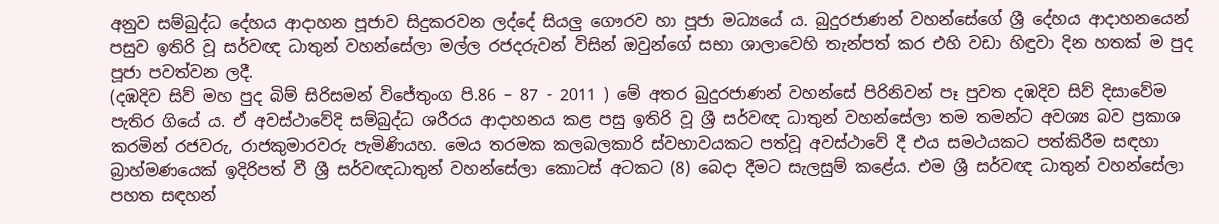අනුව සම්බුද්ධ දේහය ආදාහන පූජාව සිදුකරවන ලද්දේ සියලු ගෞරව හා පූජා මධ්‍යයේ ය. බුදුරජාණන් වහන්සේගේ ශ්‍රී දේහය ආදාහනයෙන් පසුව ඉතිරි වූ සර්වඥ ධාතුන් වහන්සේලා මල්ල රජදරුවන් විසින් ඔවුන්ගේ සභා ශාලාවෙහි තැන්පත් කර එහි වඩා හිඳුවා දින හතක් ම පුද පූජා පවත්වන ලදී.
(දඹදිව සිව් මහ පුද බිම් සිරිසමන් විජේතුංග පි.86 – 87 - 2011 ) මේ අතර බුදුරජාණන් වහන්සේ පිරිනිවන් පෑ පුවත දඹදිව සිව් දිසාවේම පැතිර ගියේ ය. ඒ අවස්ථාවේදි සම්බුද්ධ ශරීරය ආදාහනය කළ පසු ඉතිරි වූ ශ්‍රී සර්වඥ ධාතුන් වහන්සේලා තම තමන්ට අවශ්‍ය බව ප්‍රකාශ කරමින් රජවරු, රාජකුමාරවරු පැමිණියහ. මෙය තරමක කලබලකාරි ස්වභාවයකට පත්වූ අවස්ථාවේ දී එය සමථයකට පත්කිරීම සඳහා බ්‍රාහ්මණයෙක් ඉදිරිපත් වී ශ්‍රී සර්වඥධාතුන් වහන්සේලා කොටස් අටකට (8) බෙදා දීමට සැලසුම් කළේය. එම ශ්‍රී සර්වඥ ධාතුන් වහන්සේලා පහත සඳහන්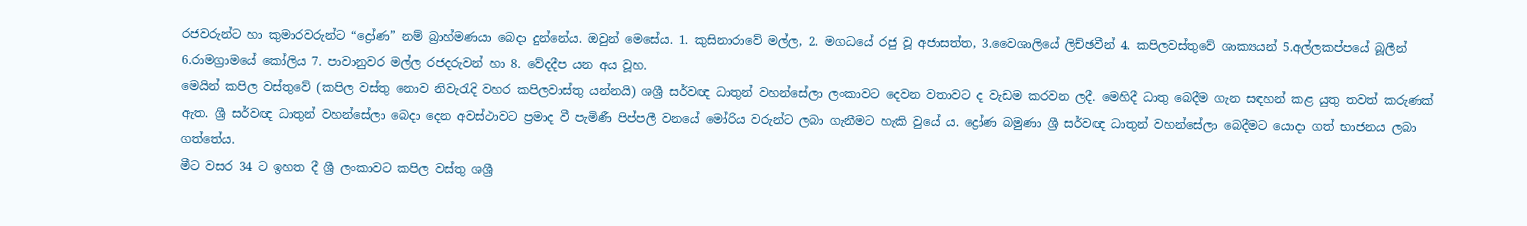රජවරුන්ට හා කුමාරවරුන්ට “ද්‍රෝණ” නම් බ්‍රාහ්මණයා බෙදා දුන්නේය. ඔවුන් මෙසේය. 1. කුසිනාරාවේ මල්ල, 2. මගධයේ රජු වූ අජාසත්ත, 3.වෛශාලියේ ලිච්ඡවීන් 4. කපිලවස්තුවේ ශාක්‍යයන් 5.අල්ලකප්පයේ බූලීන් 6.රාමග්‍රාමයේ කෝලිය 7. පාවානුවර මල්ල රජදරුවන් හා 8. වේදදීප යන අය වූහ.
මෙයින් කපිල වස්තුවේ (කපිල වස්තු නොව නිවැරැදි වහර කපිලවාස්තු යන්නයි) ශශ්‍රී සර්වඥ ධාතුන් වහන්සේලා ලංකාවට දෙවන වතාවට ද වැඩම කරවන ලදී. මෙහිදී ධාතු බෙදීම ගැන සඳහන් කළ යුතු තවත් කරුණක් ඇත. ශ්‍රී සර්වඥ ධාතුන් වහන්සේලා බෙදා දෙන අවස්ථාවට ප්‍රමාද වී පැමිණී පිප්පලී වනයේ මෝරිය වරුන්ට ලබා ගැනීමට හැකි වුයේ ය. ද්‍රෝණ බමුණා ශ්‍රී සර්වඥ ධාතුන් වහන්සේලා බෙදීමට යොදා ගත් භාජනය ලබා ගත්තේය.
මීට වසර 34 ට ඉහත දී ශ්‍රී ලංකාවට කපිල වස්තු ශශ්‍රී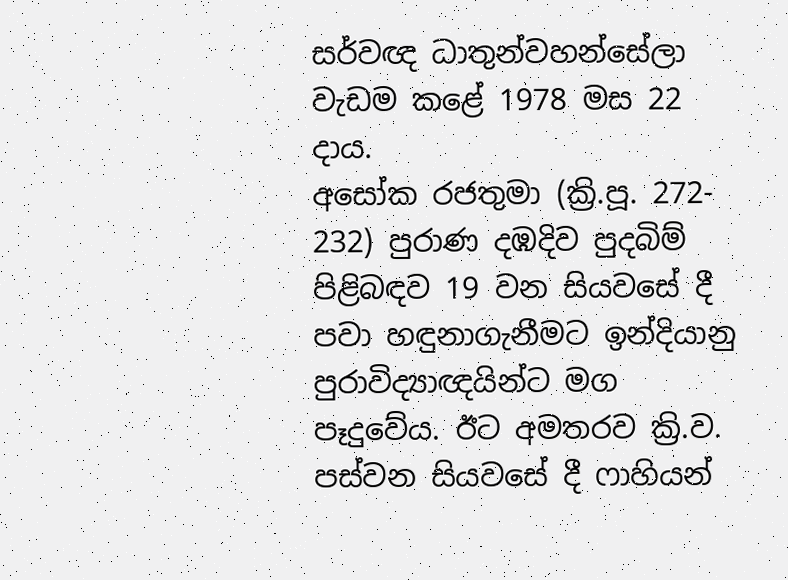සර්වඥ ධාතුන්වහන්සේලා වැඩම කළේ 1978 මස 22 දාය.
අසෝක රජතුමා (ක්‍රි.පූ. 272- 232) පුරාණ දඹදිව පුදබිම් පිළිබඳව 19 වන සියවසේ දී පවා හඳුනාගැනීමට ඉන්දියානු පුරාවිද්‍යාඥයින්ට මග පෑදුවේය. ඊට අමතරව ක්‍රි.ව. පස්වන සියවසේ දී ෆාහියන්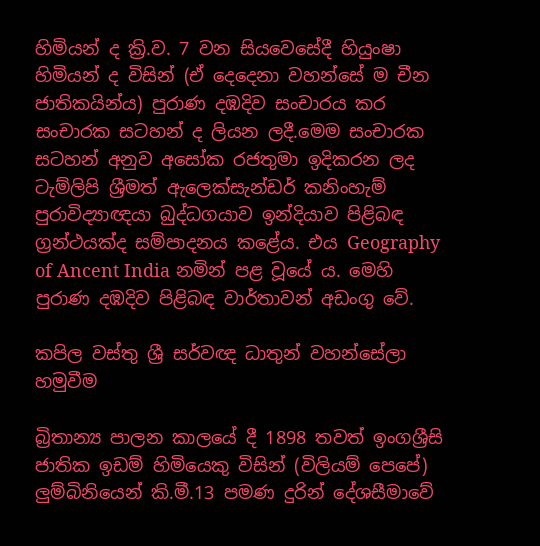හිමියන් ද ක්‍රි.ව. 7 වන සියවෙසේදී හියුංෂා හිමියන් ද විසින් (ඒ දෙදෙනා වහන්සේ ම චීන ජාතිකයින්ය) පුරාණ දඹදිව සංචාරය කර සංචාරක සටහන් ද ලියන ලදී.මෙම සංචාරක සටහන් අනුව අසෝක රජතුමා ඉදිකරන ලද ටැම්ලිපි ශ්‍රීමත් ඇලෙක්සැන්ඩර් කනිංහැම් පුරාවිද්‍යාඥයා බුද්ධගයාව ඉන්දියාව පිළිබඳ ග්‍රන්ථයක්ද සම්පාදනය කළේය. එය Geography of Ancent India නමින් පළ වූයේ ය. මෙහි පුරාණ දඹදිව පිළිබඳ වාර්තාවන් අඩංගු වේ.

කපිල වස්තු ශ්‍රී සර්වඥ ධාතුන් වහන්සේලා හමුවීම

බ්‍රිතාන්‍ය පාලන කාලයේ දී 1898 තවත් ඉංගශ්‍රීසි ජාතික ඉඩම් හිමියෙකු විසින් (විලියම් පෙපේ) ලුම්බිනියෙන් කි.මී.13 පමණ දුරින් දේශසීමාවේ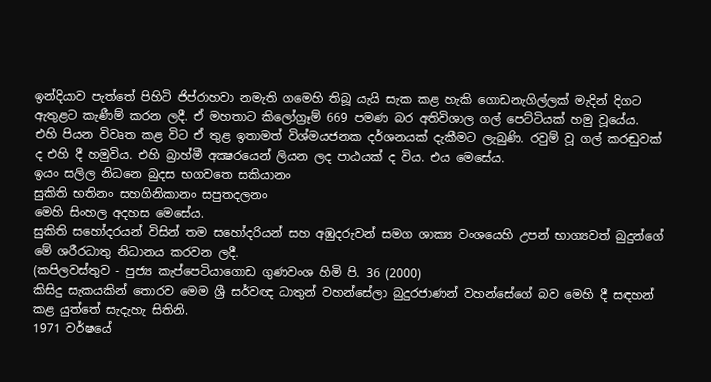ඉන්දියාව පැත්තේ පිහිටි ජිප්රාහවා නමැති ගමෙහි තිබූ යැයි සැක කළ හැකි ගොඩනැගිල්ලක් මැදින් දිගට ඇතුළට කැණීම් කරන ලදී. ඒ මහතාට කිලෝග්‍රෑම් 669 පමණ බර අතිවිශාල ගල් පෙට්ටියක් හමු වූයේය. එහි පියන විවෘත කළ විට ඒ තුළ ඉතාමත් විශ්මයජනක දර්ශනයක් දැකීමට ලැබුණි. රවුම් වූ ගල් කරඬුවක් ද එහි දී හමුවිය. එහි බ්‍රාහ්මී අක්‍ෂරයෙන් ලියන ලද පාඨයක් ද විය. එය මෙසේය.
ඉයං සලිල නිධනෙ බුදස භගවතෙ සකියානං
සුකිති භතිනං සහගිනිකානං සපුතදලනං
මෙහි සිංහල අදහස මෙසේය.
සුකිති සහෝදරයන් විසින් තම සහෝදරියන් සහ අඹුදරුවන් සමග ශාක්‍ය වංශයෙහි උපන් භාග්‍යවත් බුදුන්ගේ මේ ශරීරධාතු නිධානය කරවන ලදී.
(කපිලවස්තුව - පුජ්‍ය කැප්පෙටියාගොඩ ගුණවංශ හිමි පි. 36 (2000)
කිසිදු සැකයකින් තොරව මෙම ශ්‍රී සර්වඥ ධාතුන් වහන්සේලා බුදුරජාණන් වහන්සේගේ බව මෙහි දී සඳහන් කළ යුත්තේ සැදැහැ සිතිනි.
1971 වර්ෂයේ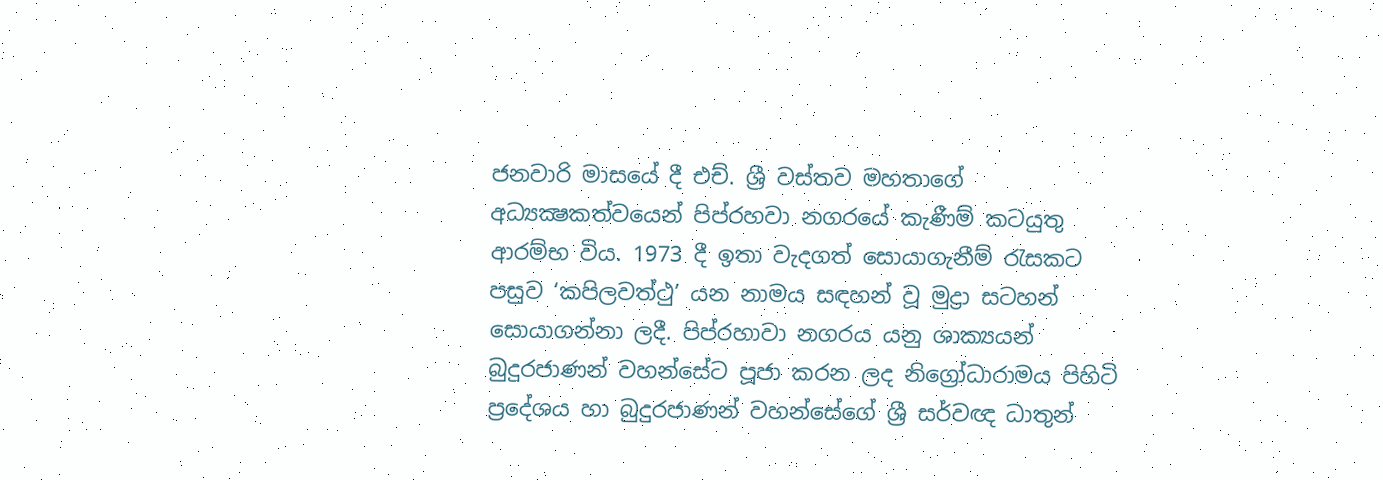ජනවාරි මාසයේ දී එච්. ශ්‍රී වස්තව මහතාගේ අධ්‍යක්‍ෂකත්වයෙන් පිප්රහවා නගරයේ කැණීම් කටයුතු ආරම්භ විය. 1973 දී ඉතා වැදගත් සොයාගැනීම් රැසකට පසුව ‘කපිලවත්ථු’ යන නාමය සඳහන් වූ මුද්‍රා සටහන් සොයාගන්නා ලදී. පිප්රහාවා නගරය යනු ශාක්‍යයන් බුදුරජාණන් වහන්සේට පූජා කරන ලද නිග්‍රෝධාරාමය පිහිටි ප්‍රදේශය හා බුදුරජාණන් වහන්සේගේ ශ්‍රී සර්වඥ ධාතුන්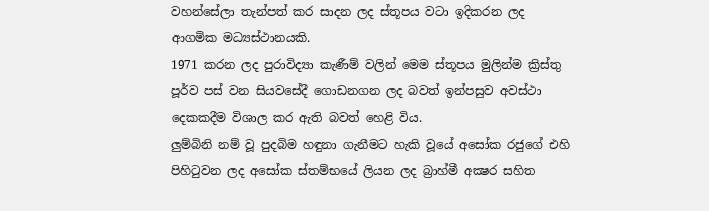වහන්සේලා තැන්පත් කර සාදන ලද ස්තූපය වටා ඉදිකරන ලද ආගමික මධ්‍යස්ථානයකි.
1971 කරන ලද පුරාවිද්‍යා කැණීම් වලින් මෙම ස්තූපය මුලින්ම ක්‍රිස්තු පූර්ව පස් වන සියවසේදී ගොඩනගන ලද බවත් ඉන්පසුව අවස්ථා දෙකකදීම විශාල කර ඇති බවත් හෙළි විය.
ලුම්බිනි නම් වූ පුදබිම හඳුනා ගැනීමට හැකි වූයේ අසෝක රජුගේ එහි පිහිටුවන ලද අසෝක ස්තම්භයේ ලියන ලද බ්‍රාහ්මී අක්‍ෂර සහිත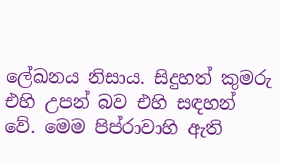ලේඛනය නිසාය. සිදුහත් කුමරු එහි උපන් බව එහි සඳහන් වේ. මෙම පිප්රාවාහි ඇති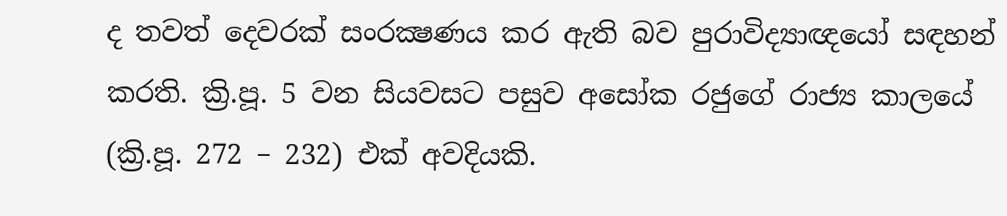ද තවත් දෙවරක් සංරක්‍ෂණය කර ඇති බව පුරාවිද්‍යාඥයෝ සඳහන් කරති. ක්‍රි.පූ. 5 වන සියවසට පසුව අසෝක රජුගේ රාජ්‍ය කාලයේ (ක්‍රි.පූ. 272 – 232) එක් අවදියකි.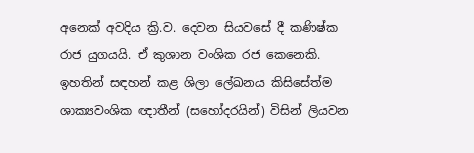අනෙක් අවදිය ක්‍රි.ව. දෙවන සියවසේ දී කණිෂ්ක රාජ යුගයයි. ඒ කුශාන වංශික රජ කෙනෙකි.
ඉහතින් සඳහන් කළ ශිලා ලේඛනය කිසිසේත්ම ශාක්‍යවංශික ඥාතීන් (සහෝදරයින්) විසින් ලියවන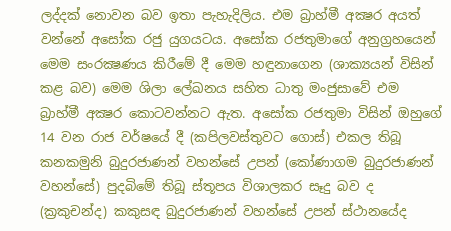ලද්දක් නොවන බව ඉතා පැහැදිලිය. එම බ්‍රාහ්මී අක්‍ෂර අයත් වන්නේ අසෝක රජු යුගයටය. අසෝක රජතුමාගේ අනුග්‍රහයෙන් මෙම සංරක්‍ෂණය කිරීමේ දී මෙම හඳුනාගෙන (ශාක්‍යයන් විසින් කළ බව) මෙම ශිලා ලේඛනය සහිත ධාතු මංජුසාවේ එම බ්‍රාහ්මී අක්‍ෂර කොටවන්නට ඇත. අසෝක රජතුමා විසින් ඔහුගේ 14 වන රාජ වර්ෂයේ දී (කපිලවස්තුවට ගොස්) එකල තිබූ කනකමුනි බුදුරජාණන් වහන්සේ උපන් (කෝණාගම බුදුරජාණන් වහන්සේ) පුදබිමේ තිබූ ස්තූපය විශාලකර සෑදු බව ද (ක්‍රකුචන්ද) කකුසඳ බුදුරජාණන් වහන්සේ උපන් ස්ථානයේද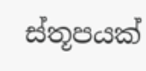ස්තූපයක්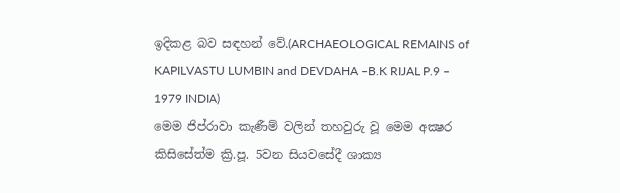ඉදිකළ බව සඳහන් වේ.(ARCHAEOLOGICAL REMAINS of KAPILVASTU LUMBIN and DEVDAHA –B.K RIJAL P.9 – 1979 INDIA)
මෙම ජිප්රාවා කැණීම් වලින් තහවුරු වූ මෙම අක්‍ෂර කිසිසේත්ම ක්‍රි.පූ. 5වන සියවසේදී ශාක්‍ය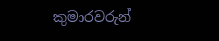කුමාරවරුන්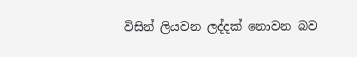විසින් ලියවන ලද්දක් නොවන බව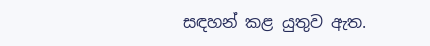සඳහන් කළ යුතුව ඇත.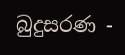බුදුසරණ -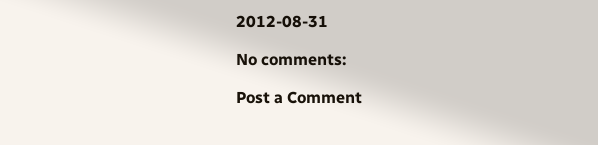2012-08-31

No comments:

Post a Comment